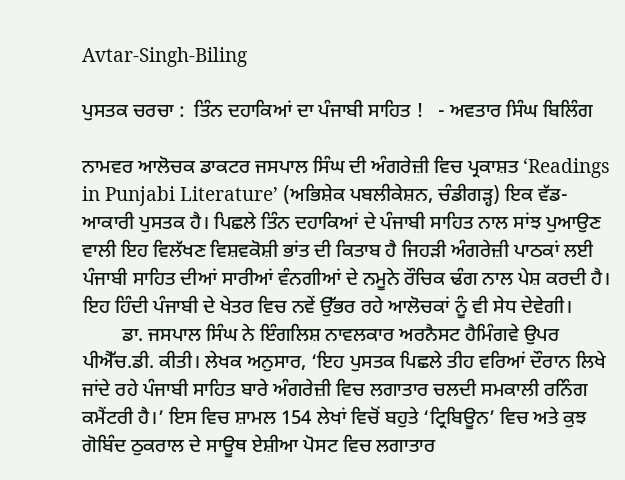Avtar-Singh-Biling

ਪੁਸਤਕ ਚਰਚਾ :  ਤਿੰਨ ਦਹਾਕਿਆਂ ਦਾ ਪੰਜਾਬੀ ਸਾਹਿਤ !   - ਅਵਤਾਰ ਸਿੰਘ ਬਿਲਿੰਗ

ਨਾਮਵਰ ਆਲੋਚਕ ਡਾਕਟਰ ਜਸਪਾਲ ਸਿੰਘ ਦੀ ਅੰਗਰੇਜ਼ੀ ਵਿਚ ਪ੍ਰਕਾਸ਼ਤ ‘Readings in Punjabi Literature’ (ਅਭਿਸ਼ੇਕ ਪਬਲੀਕੇਸ਼ਨ, ਚੰਡੀਗੜ੍ਹ) ਇਕ ਵੱਡ-ਆਕਾਰੀ ਪੁਸਤਕ ਹੈ। ਪਿਛਲੇ ਤਿੰਨ ਦਹਾਕਿਆਂ ਦੇ ਪੰਜਾਬੀ ਸਾਹਿਤ ਨਾਲ ਸਾਂਝ ਪੁਆਉਣ ਵਾਲੀ ਇਹ ਵਿਲੱਖਣ ਵਿਸ਼ਵਕੋਸ਼ੀ ਭਾਂਤ ਦੀ ਕਿਤਾਬ ਹੈ ਜਿਹੜੀ ਅੰਗਰੇਜ਼ੀ ਪਾਠਕਾਂ ਲਈ ਪੰਜਾਬੀ ਸਾਹਿਤ ਦੀਆਂ ਸਾਰੀਆਂ ਵੰਨਗੀਆਂ ਦੇ ਨਮੂਨੇ ਰੌਚਿਕ ਢੰਗ ਨਾਲ ਪੇਸ਼ ਕਰਦੀ ਹੈ। ਇਹ ਹਿੰਦੀ ਪੰਜਾਬੀ ਦੇ ਖੇਤਰ ਵਿਚ ਨਵੇਂ ਉੱਭਰ ਰਹੇ ਆਲੋਚਕਾਂ ਨੂੰ ਵੀ ਸੇਧ ਦੇਵੇਗੀ।
        ਡਾ. ਜਸਪਾਲ ਸਿੰਘ ਨੇ ਇੰਗਲਿਸ਼ ਨਾਵਲਕਾਰ ਅਰਨੈਸਟ ਹੈਮਿੰਗਵੇ ਉਪਰ ਪੀਐੱਚ.ਡੀ. ਕੀਤੀ। ਲੇਖਕ ਅਨੁਸਾਰ, ‘ਇਹ ਪੁਸਤਕ ਪਿਛਲੇ ਤੀਹ ਵਰਿਆਂ ਦੌਰਾਨ ਲਿਖੇ ਜਾਂਦੇ ਰਹੇ ਪੰਜਾਬੀ ਸਾਹਿਤ ਬਾਰੇ ਅੰਗਰੇਜ਼ੀ ਵਿਚ ਲਗਾਤਾਰ ਚਲਦੀ ਸਮਕਾਲੀ ਰਨਿੰਗ ਕਮੈਂਟਰੀ ਹੈ।’ ਇਸ ਵਿਚ ਸ਼ਾਮਲ 154 ਲੇਖਾਂ ਵਿਚੋਂ ਬਹੁਤੇ ‘ਟ੍ਰਿਬਿਊਨ’ ਵਿਚ ਅਤੇ ਕੁਝ ਗੋਬਿੰਦ ਠੁਕਰਾਲ ਦੇ ਸਾਊਥ ਏਸ਼ੀਆ ਪੋਸਟ ਵਿਚ ਲਗਾਤਾਰ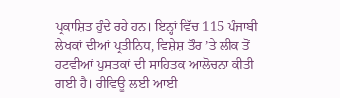ਪ੍ਰਕਾਸ਼ਿਤ ਹੁੰਦੇ ਰਹੇ ਹਨ। ਇਨ੍ਹਾਂ ਵਿੱਚ 115 ਪੰਜਾਬੀ ਲੇਖਕਾਂ ਦੀਆਂ ਪ੍ਰਤੀਨਿਧ, ਵਿਸ਼ੇਸ਼ ਤੌਰ ’ਤੇ ਲੀਕ ਤੋਂ ਹਟਵੀਆਂ ਪੁਸਤਕਾਂ ਦੀ ਸਾਹਿਤਕ ਆਲੋਚਨਾ ਕੀਤੀ ਗਈ ਹੈ। ਰੀਵਿਊ ਲਈ ਆਈ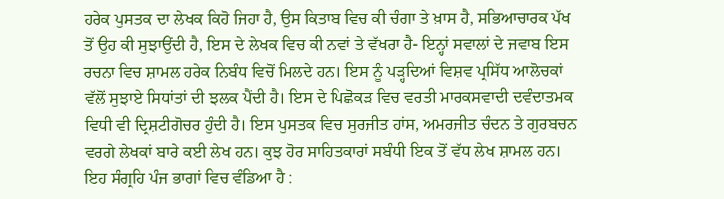ਹਰੇਕ ਪੁਸਤਕ ਦਾ ਲੇਖਕ ਕਿਹੋ ਜਿਹਾ ਹੈ, ਉਸ ਕਿਤਾਬ ਵਿਚ ਕੀ ਚੰਗਾ ਤੇ ਖ਼ਾਸ ਹੈ, ਸਭਿਆਚਾਰਕ ਪੱਖ ਤੋਂ ਉਹ ਕੀ ਸੁਝਾਉਂਦੀ ਹੈ, ਇਸ ਦੇ ਲੇਖਕ ਵਿਚ ਕੀ ਨਵਾਂ ਤੇ ਵੱਖਰਾ ਹੈ- ਇਨ੍ਹਾਂ ਸਵਾਲਾਂ ਦੇ ਜਵਾਬ ਇਸ ਰਚਨਾ ਵਿਚ ਸ਼ਾਮਲ ਹਰੇਕ ਨਿਬੰਧ ਵਿਚੋਂ ਮਿਲਦੇ ਹਨ। ਇਸ ਨੂੰ ਪੜ੍ਹਦਿਆਂ ਵਿਸ਼ਵ ਪ੍ਰਸਿੱਧ ਆਲੋਚਕਾਂ ਵੱਲੋਂ ਸੁਝਾਏ ਸਿਧਾਂਤਾਂ ਦੀ ਝਲਕ ਪੈਂਦੀ ਹੈ। ਇਸ ਦੇ ਪਿਛੋਕੜ ਵਿਚ ਵਰਤੀ ਮਾਰਕਸਵਾਦੀ ਦਵੰਦਾਤਮਕ ਵਿਧੀ ਵੀ ਦ੍ਰਿਸ਼ਟੀਗੋਚਰ ਹੁੰਦੀ ਹੈ। ਇਸ ਪੁਸਤਕ ਵਿਚ ਸੁਰਜੀਤ ਹਾਂਸ, ਅਮਰਜੀਤ ਚੰਦਨ ਤੇ ਗੁਰਬਚਨ ਵਰਗੇ ਲੇਖਕਾਂ ਬਾਰੇ ਕਈ ਲੇਖ ਹਨ। ਕੁਝ ਹੋਰ ਸਾਹਿਤਕਾਰਾਂ ਸਬੰਧੀ ਇਕ ਤੋਂ ਵੱਧ ਲੇਖ ਸ਼ਾਮਲ ਹਨ। ਇਹ ਸੰਗ੍ਰਹਿ ਪੰਜ ਭਾਗਾਂ ਵਿਚ ਵੰਡਿਆ ਹੈ :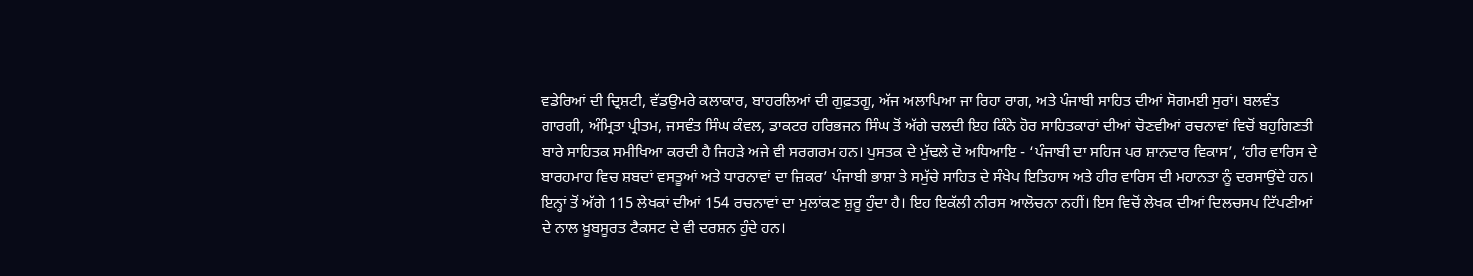ਵਡੇਰਿਆਂ ਦੀ ਦ੍ਰਿਸ਼ਟੀ, ਵੱਡਉਮਰੇ ਕਲਾਕਾਰ, ਬਾਹਰਲਿਆਂ ਦੀ ਗੁਫ਼ਤਗੂ, ਅੱਜ ਅਲਾਪਿਆ ਜਾ ਰਿਹਾ ਰਾਗ, ਅਤੇ ਪੰਜਾਬੀ ਸਾਹਿਤ ਦੀਆਂ ਸੋਗਮਈ ਸੁਰਾਂ। ਬਲਵੰਤ ਗਾਰਗੀ, ਅੰਮ੍ਰਿਤਾ ਪ੍ਰੀਤਮ, ਜਸਵੰਤ ਸਿੰਘ ਕੰਵਲ, ਡਾਕਟਰ ਹਰਿਭਜਨ ਸਿੰਘ ਤੋਂ ਅੱਗੇ ਚਲਦੀ ਇਹ ਕਿੰਨੇ ਹੋਰ ਸਾਹਿਤਕਾਰਾਂ ਦੀਆਂ ਚੋਣਵੀਆਂ ਰਚਨਾਵਾਂ ਵਿਚੋਂ ਬਹੁਗਿਣਤੀ ਬਾਰੇ ਸਾਹਿਤਕ ਸਮੀਖਿਆ ਕਰਦੀ ਹੈ ਜਿਹੜੇ ਅਜੇ ਵੀ ਸਰਗਰਮ ਹਨ। ਪੁਸਤਕ ਦੇ ਮੁੱਢਲੇ ਦੋ ਅਧਿਆਇ - ‘ਪੰਜਾਬੀ ਦਾ ਸਹਿਜ ਪਰ ਸ਼ਾਨਦਾਰ ਵਿਕਾਸ’, ‘ਹੀਰ ਵਾਰਿਸ ਦੇ ਬਾਰਹਮਾਹ ਵਿਚ ਸ਼ਬਦਾਂ ਵਸਤੂਆਂ ਅਤੇ ਧਾਰਨਾਵਾਂ ਦਾ ਜ਼ਿਕਰ’ ਪੰਜਾਬੀ ਭਾਸ਼ਾ ਤੇ ਸਮੁੱਚੇ ਸਾਹਿਤ ਦੇ ਸੰਖੇਪ ਇਤਿਹਾਸ ਅਤੇ ਹੀਰ ਵਾਰਿਸ ਦੀ ਮਹਾਨਤਾ ਨੂੰ ਦਰਸਾਉਂਦੇ ਹਨ। ਇਨ੍ਹਾਂ ਤੋਂ ਅੱਗੇ 115 ਲੇਖਕਾਂ ਦੀਆਂ 154 ਰਚਨਾਵਾਂ ਦਾ ਮੁਲਾਂਕਣ ਸ਼ੁਰੂ ਹੁੰਦਾ ਹੈ। ਇਹ ਇਕੱਲੀ ਨੀਰਸ ਆਲੋਚਨਾ ਨਹੀਂ। ਇਸ ਵਿਚੋਂ ਲੇਖਕ ਦੀਆਂ ਦਿਲਚਸਪ ਟਿੱਪਣੀਆਂ ਦੇ ਨਾਲ ਖ਼ੂਬਸੂਰਤ ਟੈਕਸਟ ਦੇ ਵੀ ਦਰਸ਼ਨ ਹੁੰਦੇ ਹਨ।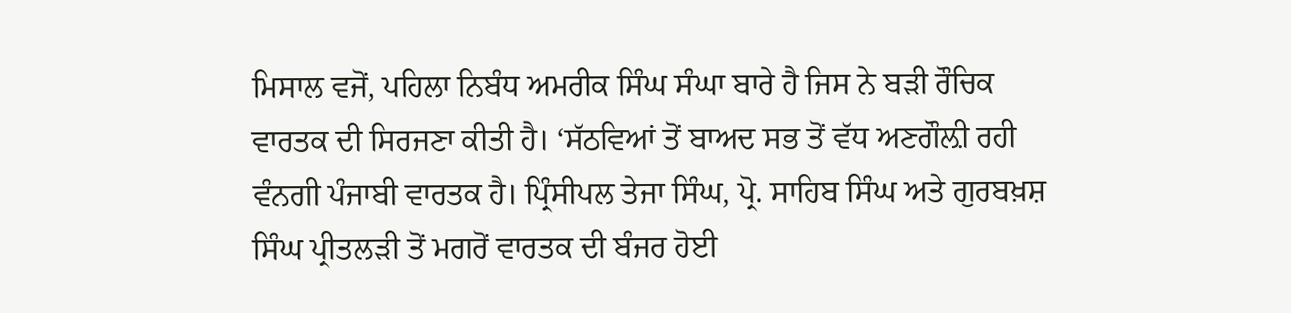ਮਿਸਾਲ ਵਜੋਂ, ਪਹਿਲਾ ਨਿਬੰਧ ਅਮਰੀਕ ਸਿੰਘ ਸੰਘਾ ਬਾਰੇ ਹੈ ਜਿਸ ਨੇ ਬੜੀ ਰੌਚਿਕ ਵਾਰਤਕ ਦੀ ਸਿਰਜਣਾ ਕੀਤੀ ਹੈ। ‘ਸੱਠਵਿਆਂ ਤੋਂ ਬਾਅਦ ਸਭ ਤੋਂ ਵੱਧ ਅਣਗੌਲ਼ੀ ਰਹੀ ਵੰਨਗੀ ਪੰਜਾਬੀ ਵਾਰਤਕ ਹੈ। ਪ੍ਰਿੰਸੀਪਲ ਤੇਜਾ ਸਿੰਘ, ਪ੍ਰੋ. ਸਾਹਿਬ ਸਿੰਘ ਅਤੇ ਗੁਰਬਖ਼ਸ਼ ਸਿੰਘ ਪ੍ਰੀਤਲੜੀ ਤੋਂ ਮਗਰੋਂ ਵਾਰਤਕ ਦੀ ਬੰਜਰ ਹੋਈ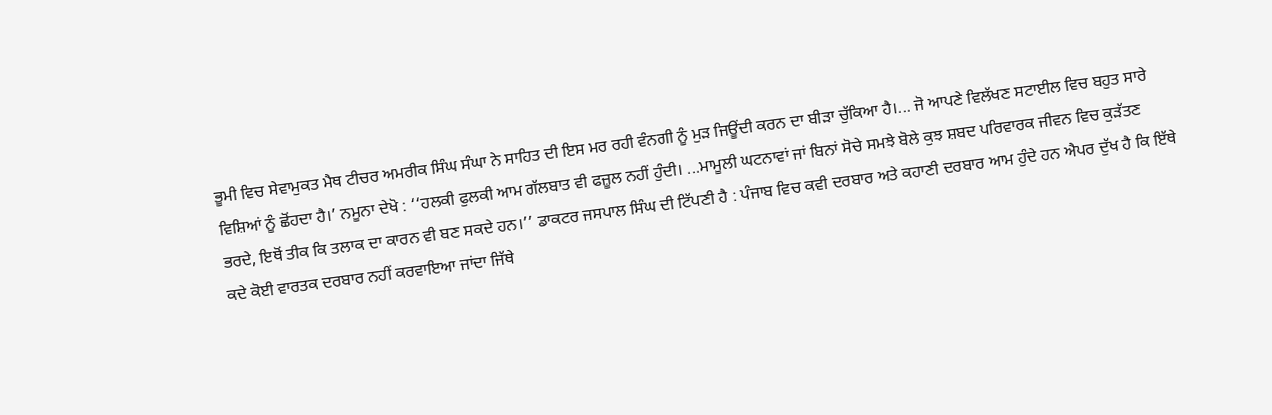ਭੂਮੀ ਵਿਚ ਸੇਵਾਮੁਕਤ ਮੈਥ ਟੀਚਰ ਅਮਰੀਕ ਸਿੰਘ ਸੰਘਾ ਨੇ ਸਾਹਿਤ ਦੀ ਇਸ ਮਰ ਰਹੀ ਵੰਨਗੀ ਨੂੰ ਮੁੜ ਜਿਊਂਦੀ ਕਰਨ ਦਾ ਬੀੜਾ ਚੁੱਕਿਆ ਹੈ।... ਜੋ ਆਪਣੇ ਵਿਲੱਖਣ ਸਟਾਈਲ ਵਿਚ ਬਹੁਤ ਸਾਰੇ ਵਿਸ਼ਿਆਂ ਨੂੰ ਛੋਂਹਦਾ ਹੈ।’ ਨਮੂਨਾ ਦੇਖੋ : ‘‘ਹਲਕੀ ਫੁਲਕੀ ਆਮ ਗੱਲਬਾਤ ਵੀ ਫਜ਼ੂਲ ਨਹੀਂ ਹੁੰਦੀ। ...ਮਾਮੂਲੀ ਘਟਨਾਵਾਂ ਜਾਂ ਬਿਨਾਂ ਸੋਚੇ ਸਮਝੇ ਬੋਲੇ ਕੁਝ ਸ਼ਬਦ ਪਰਿਵਾਰਕ ਜੀਵਨ ਵਿਚ ਕੁੜੱਤਣ ਭਰਦੇ, ਇਥੋਂ ਤੀਕ ਕਿ ਤਲਾਕ ਦਾ ਕਾਰਨ ਵੀ ਬਣ ਸਕਦੇ ਹਨ।’’ ਡਾਕਟਰ ਜਸਪਾਲ ਸਿੰਘ ਦੀ ਟਿੱਪਣੀ ਹੈ : ਪੰਜਾਬ ਵਿਚ ਕਵੀ ਦਰਬਾਰ ਅਤੇ ਕਹਾਣੀ ਦਰਬਾਰ ਆਮ ਹੁੰਦੇ ਹਨ ਐਪਰ ਦੁੱਖ ਹੈ ਕਿ ਇੱਥੇ ਕਦੇ ਕੋਈ ਵਾਰਤਕ ਦਰਬਾਰ ਨਹੀਂ ਕਰਵਾਇਆ ਜਾਂਦਾ ਜਿੱਥੇ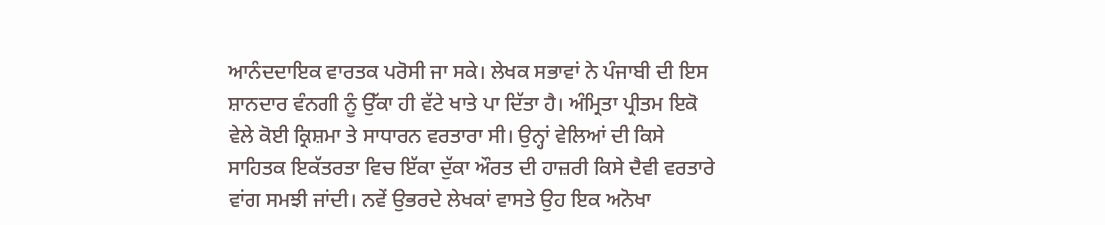ਆਨੰਦਦਾਇਕ ਵਾਰਤਕ ਪਰੋਸੀ ਜਾ ਸਕੇ। ਲੇਖਕ ਸਭਾਵਾਂ ਨੇ ਪੰਜਾਬੀ ਦੀ ਇਸ ਸ਼ਾਨਦਾਰ ਵੰਨਗੀ ਨੂੰ ਉੱਕਾ ਹੀ ਵੱਟੇ ਖਾਤੇ ਪਾ ਦਿੱਤਾ ਹੈ। ਅੰਮ੍ਰਿਤਾ ਪ੍ਰੀਤਮ ਇਕੋ ਵੇਲੇ ਕੋਈ ਕ੍ਰਿਸ਼ਮਾ ਤੇ ਸਾਧਾਰਨ ਵਰਤਾਰਾ ਸੀ। ਉਨ੍ਹਾਂ ਵੇਲਿਆਂ ਦੀ ਕਿਸੇ ਸਾਹਿਤਕ ਇਕੱਤਰਤਾ ਵਿਚ ਇੱਕਾ ਦੁੱਕਾ ਔਰਤ ਦੀ ਹਾਜ਼ਰੀ ਕਿਸੇ ਦੈਵੀ ਵਰਤਾਰੇ ਵਾਂਗ ਸਮਝੀ ਜਾਂਦੀ। ਨਵੇਂ ਉਭਰਦੇ ਲੇਖਕਾਂ ਵਾਸਤੇ ਉਹ ਇਕ ਅਨੋਖਾ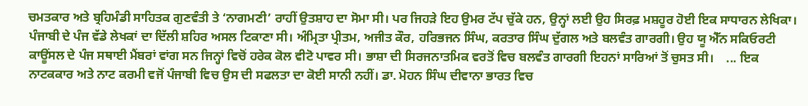ਚਮਤਕਾਰ ਅਤੇ ਬ੍ਰਹਿਮੰਡੀ ਸਾਹਿਤਕ ਗੁਣਵੰਤੀ ਤੇ ‘ਨਾਗਮਣੀ’ ਰਾਹੀਂ ਉਤਸ਼ਾਹ ਦਾ ਸੋਮਾ ਸੀ। ਪਰ ਜਿਹੜੇ ਇਹ ਉਮਰ ਟੱਪ ਚੁੱਕੇ ਹਨ, ਉਨ੍ਹਾਂ ਲਈ ਉਹ ਸਿਰਫ਼ ਮਸ਼ਹੂਰ ਹੋਈ ਇਕ ਸਾਧਾਰਨ ਲੇਖਿਕਾ। ਪੰਜਾਬੀ ਦੇ ਪੰਜ ਵੱਡੇ ਲੇਖਕਾਂ ਦਾ ਦਿੱਲੀ ਸ਼ਹਿਰ ਅਸਲ ਟਿਕਾਣਾ ਸੀ। ਅੰਮ੍ਰਿਤਾ ਪ੍ਰੀਤਮ, ਅਜੀਤ ਕੌਰ, ਹਰਿਭਜਨ ਸਿੰਘ, ਕਰਤਾਰ ਸਿੰਘ ਦੁੱਗਲ ਅਤੇ ਬਲਵੰਤ ਗਾਰਗੀ। ਉਹ ਯੂ ਐੱਨ ਸਕਿਓਰਟੀ ਕਾਊਂਸਲ ਦੇ ਪੰਜ ਸਥਾਈ ਮੈਂਬਰਾਂ ਵਾਂਗ ਸਨ ਜਿਨ੍ਹਾਂ ਵਿਚੋਂ ਹਰੇਕ ਕੋਲ ਵੀਟੋ ਪਾਵਰ ਸੀ। ਭਾਸ਼ਾ ਦੀ ਸਿਰਜਨਾਤਮਿਕ ਵਰਤੋਂ ਵਿਚ ਬਲਵੰਤ ਗਾਰਗੀ ਇਹਨਾਂ ਸਾਰਿਆਂ ਤੋਂ ਚੁਸਤ ਸੀ।    ... ਇਕ ਨਾਟਕਕਾਰ ਅਤੇ ਨਾਟ ਕਰਮੀ ਵਜੋਂ ਪੰਜਾਬੀ ਵਿਚ ਉਸ ਦੀ ਸਫਲਤਾ ਦਾ ਕੋਈ ਸਾਨੀ ਨਹੀਂ। ਡਾ. ਮੋਹਨ ਸਿੰਘ ਦੀਵਾਨਾ ਭਾਰਤ ਵਿਚ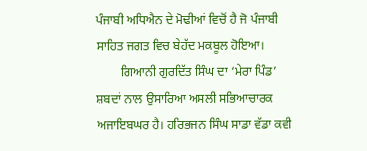ਪੰਜਾਬੀ ਅਧਿਐਨ ਦੇ ਮੋਢੀਆਂ ਵਿਚੋਂ ਹੈ ਜੋ ਪੰਜਾਬੀ ਸਾਹਿਤ ਜਗਤ ਵਿਚ ਬੇਹੱਦ ਮਕਬੂਲ ਹੋਇਆ।
        ਗਿਆਨੀ ਗੁਰਦਿੱਤ ਸਿੰਘ ਦਾ ‘ਮੇਰਾ ਪਿੰਡ’ ਸ਼ਬਦਾਂ ਨਾਲ ਉਸਾਰਿਆ ਅਸਲੀ ਸਭਿਆਚਾਰਕ ਅਜਾਇਬਘਰ ਹੈ। ਹਰਿਭਜਨ ਸਿੰਘ ਸਾਡਾ ਵੱਡਾ ਕਵੀ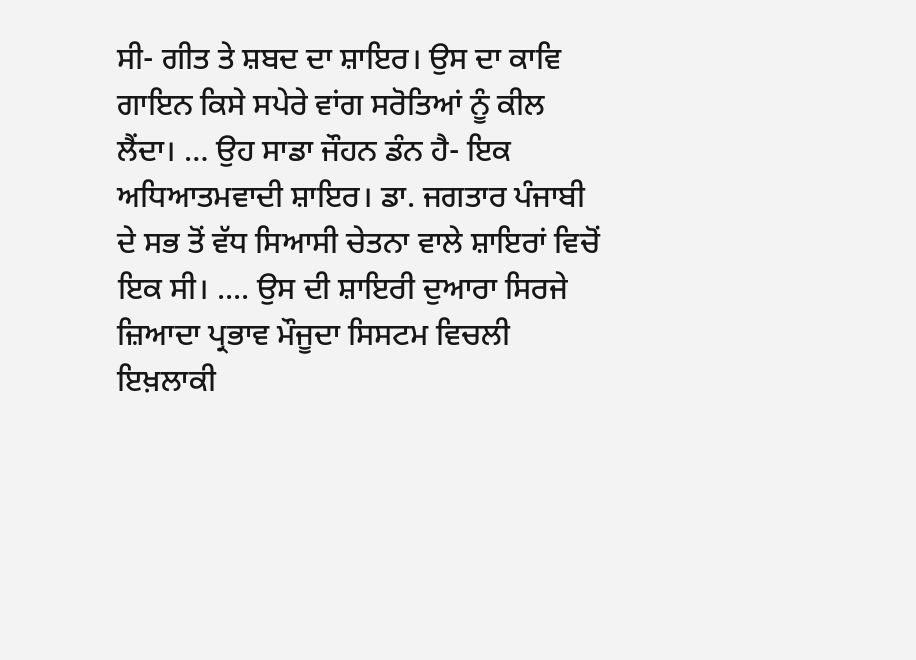ਸੀ- ਗੀਤ ਤੇ ਸ਼ਬਦ ਦਾ ਸ਼ਾਇਰ। ਉਸ ਦਾ ਕਾਵਿ ਗਾਇਨ ਕਿਸੇ ਸਪੇਰੇ ਵਾਂਗ ਸਰੋਤਿਆਂ ਨੂੰ ਕੀਲ ਲੈਂਦਾ। … ਉਹ ਸਾਡਾ ਜੌਹਨ ਡੰਨ ਹੈ- ਇਕ ਅਧਿਆਤਮਵਾਦੀ ਸ਼ਾਇਰ। ਡਾ. ਜਗਤਾਰ ਪੰਜਾਬੀ ਦੇ ਸਭ ਤੋਂ ਵੱਧ ਸਿਆਸੀ ਚੇਤਨਾ ਵਾਲੇ ਸ਼ਾਇਰਾਂ ਵਿਚੋਂ ਇਕ ਸੀ। .... ਉਸ ਦੀ ਸ਼ਾਇਰੀ ਦੁਆਰਾ ਸਿਰਜੇ ਜ਼ਿਆਦਾ ਪ੍ਰਭਾਵ ਮੌਜੂਦਾ ਸਿਸਟਮ ਵਿਚਲੀ ਇਖ਼ਲਾਕੀ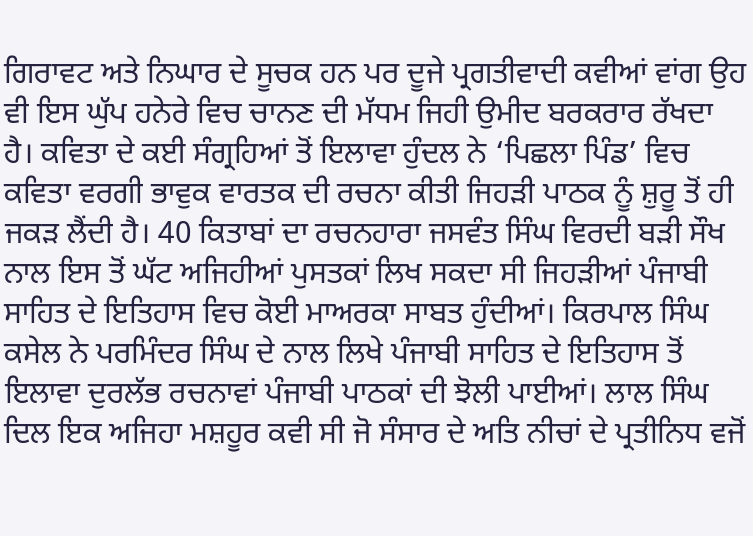ਗਿਰਾਵਟ ਅਤੇ ਨਿਘਾਰ ਦੇ ਸੂਚਕ ਹਨ ਪਰ ਦੂਜੇ ਪ੍ਰਗਤੀਵਾਦੀ ਕਵੀਆਂ ਵਾਂਗ ਉਹ ਵੀ ਇਸ ਘੁੱਪ ਹਨੇਰੇ ਵਿਚ ਚਾਨਣ ਦੀ ਮੱਧਮ ਜਿਹੀ ਉਮੀਦ ਬਰਕਰਾਰ ਰੱਖਦਾ ਹੈ। ਕਵਿਤਾ ਦੇ ਕਈ ਸੰਗ੍ਰਹਿਆਂ ਤੋਂ ਇਲਾਵਾ ਹੁੰਦਲ ਨੇ ‘ਪਿਛਲਾ ਪਿੰਡ’ ਵਿਚ ਕਵਿਤਾ ਵਰਗੀ ਭਾਵੁਕ ਵਾਰਤਕ ਦੀ ਰਚਨਾ ਕੀਤੀ ਜਿਹੜੀ ਪਾਠਕ ਨੂੰ ਸ਼ੁਰੂ ਤੋਂ ਹੀ ਜਕੜ ਲੈਂਦੀ ਹੈ। 40 ਕਿਤਾਬਾਂ ਦਾ ਰਚਨਹਾਰਾ ਜਸਵੰਤ ਸਿੰਘ ਵਿਰਦੀ ਬੜੀ ਸੌਖ ਨਾਲ ਇਸ ਤੋਂ ਘੱਟ ਅਜਿਹੀਆਂ ਪੁਸਤਕਾਂ ਲਿਖ ਸਕਦਾ ਸੀ ਜਿਹੜੀਆਂ ਪੰਜਾਬੀ ਸਾਹਿਤ ਦੇ ਇਤਿਹਾਸ ਵਿਚ ਕੋਈ ਮਾਅਰਕਾ ਸਾਬਤ ਹੁੰਦੀਆਂ। ਕਿਰਪਾਲ ਸਿੰਘ ਕਸੇਲ ਨੇ ਪਰਮਿੰਦਰ ਸਿੰਘ ਦੇ ਨਾਲ ਲਿਖੇ ਪੰਜਾਬੀ ਸਾਹਿਤ ਦੇ ਇਤਿਹਾਸ ਤੋਂ ਇਲਾਵਾ ਦੁਰਲੱਭ ਰਚਨਾਵਾਂ ਪੰਜਾਬੀ ਪਾਠਕਾਂ ਦੀ ਝੋਲੀ ਪਾਈਆਂ। ਲਾਲ ਸਿੰਘ ਦਿਲ ਇਕ ਅਜਿਹਾ ਮਸ਼ਹੂਰ ਕਵੀ ਸੀ ਜੋ ਸੰਸਾਰ ਦੇ ਅਤਿ ਨੀਚਾਂ ਦੇ ਪ੍ਰਤੀਨਿਧ ਵਜੋਂ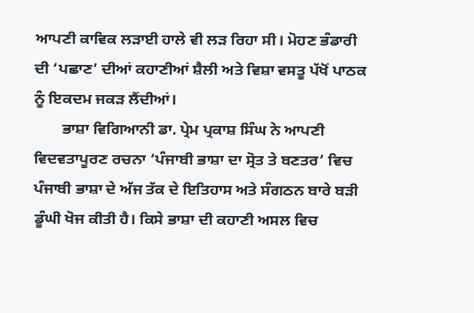ਆਪਣੀ ਕਾਵਿਕ ਲੜਾਈ ਹਾਲੇ ਵੀ ਲੜ ਰਿਹਾ ਸੀ। ਮੋਹਣ ਭੰਡਾਰੀ ਦੀ ‘ਪਛਾਣ’ ਦੀਆਂ ਕਹਾਣੀਆਂ ਸ਼ੈਲੀ ਅਤੇ ਵਿਸ਼ਾ ਵਸਤੂ ਪੱਖੋਂ ਪਾਠਕ ਨੂੰ ਇਕਦਮ ਜਕੜ ਲੈਂਦੀਆਂ।
       ਭਾਸ਼ਾ ਵਿਗਿਆਨੀ ਡਾ. ਪ੍ਰੇਮ ਪ੍ਰਕਾਸ਼ ਸਿੰਘ ਨੇ ਆਪਣੀ ਵਿਦਵਤਾਪੂਰਣ ਰਚਨਾ ‘ਪੰਜਾਬੀ ਭਾਸ਼ਾ ਦਾ ਸ੍ਰੋਤ ਤੇ ਬਣਤਰ’ ਵਿਚ ਪੰਜਾਬੀ ਭਾਸ਼ਾ ਦੇ ਅੱਜ ਤੱਕ ਦੇ ਇਤਿਹਾਸ ਅਤੇ ਸੰਗਠਨ ਬਾਰੇ ਬੜੀ ਡੂੰਘੀ ਖੋਜ ਕੀਤੀ ਹੈ। ਕਿਸੇ ਭਾਸ਼ਾ ਦੀ ਕਹਾਣੀ ਅਸਲ ਵਿਚ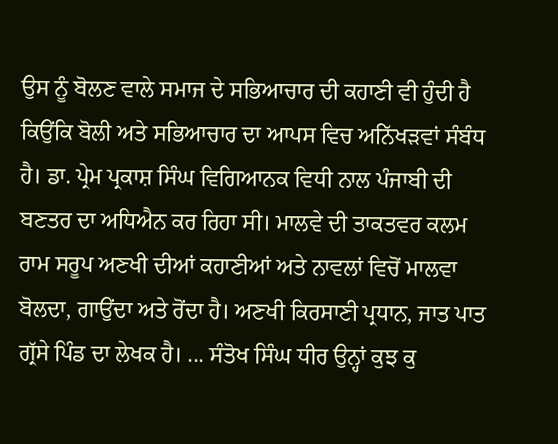ਉਸ ਨੂੰ ਬੋਲਣ ਵਾਲੇ ਸਮਾਜ ਦੇ ਸਭਿਆਚਾਰ ਦੀ ਕਹਾਣੀ ਵੀ ਹੁੰਦੀ ਹੈ ਕਿਉਂਕਿ ਬੋਲੀ ਅਤੇ ਸਭਿਆਚਾਰ ਦਾ ਆਪਸ ਵਿਚ ਅਨਿੱਖੜਵਾਂ ਸੰਬੰਧ ਹੈ। ਡਾ. ਪ੍ਰੇਮ ਪ੍ਰਕਾਸ਼ ਸਿੰਘ ਵਿਗਿਆਨਕ ਵਿਧੀ ਨਾਲ ਪੰਜਾਬੀ ਦੀ ਬਣਤਰ ਦਾ ਅਧਿਐਨ ਕਰ ਰਿਹਾ ਸੀ। ਮਾਲਵੇ ਦੀ ਤਾਕਤਵਰ ਕਲਮ ਰਾਮ ਸਰੂਪ ਅਣਖੀ ਦੀਆਂ ਕਹਾਣੀਆਂ ਅਤੇ ਨਾਵਲਾਂ ਵਿਚੋਂ ਮਾਲਵਾ ਬੋਲਦਾ, ਗਾਉਂਦਾ ਅਤੇ ਰੋਂਦਾ ਹੈ। ਅਣਖੀ ਕਿਰਸਾਣੀ ਪ੍ਰਧਾਨ, ਜਾਤ ਪਾਤ ਗ੍ਰੱਸੇ ਪਿੰਡ ਦਾ ਲੇਖਕ ਹੈ। ... ਸੰਤੋਖ ਸਿੰਘ ਧੀਰ ਉਨ੍ਹਾਂ ਕੁਝ ਕੁ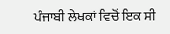ਪੰਜਾਬੀ ਲੇਖਕਾਂ ਵਿਚੋਂ ਇਕ ਸੀ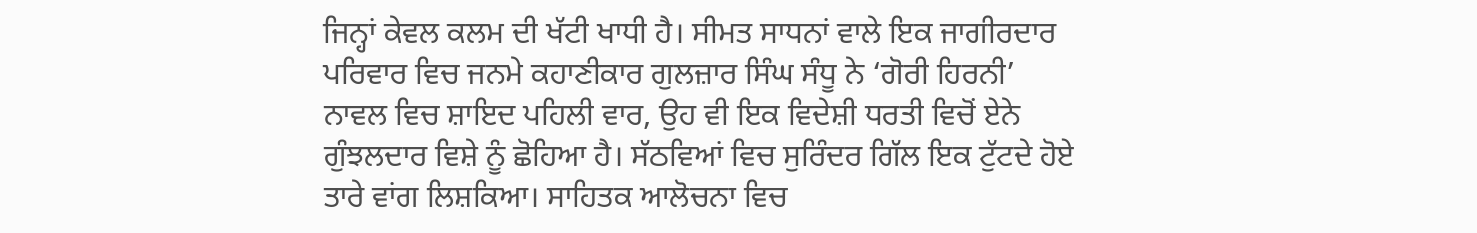ਜਿਨ੍ਹਾਂ ਕੇਵਲ ਕਲਮ ਦੀ ਖੱਟੀ ਖਾਧੀ ਹੈ। ਸੀਮਤ ਸਾਧਨਾਂ ਵਾਲੇ ਇਕ ਜਾਗੀਰਦਾਰ ਪਰਿਵਾਰ ਵਿਚ ਜਨਮੇ ਕਹਾਣੀਕਾਰ ਗੁਲਜ਼ਾਰ ਸਿੰਘ ਸੰਧੂ ਨੇ ‘ਗੋਰੀ ਹਿਰਨੀ’ ਨਾਵਲ ਵਿਚ ਸ਼ਾਇਦ ਪਹਿਲੀ ਵਾਰ, ਉਹ ਵੀ ਇਕ ਵਿਦੇਸ਼ੀ ਧਰਤੀ ਵਿਚੋਂ ਏਨੇ ਗੁੰਝਲਦਾਰ ਵਿਸ਼ੇ ਨੂੰ ਛੋਹਿਆ ਹੈ। ਸੱਠਵਿਆਂ ਵਿਚ ਸੁਰਿੰਦਰ ਗਿੱਲ ਇਕ ਟੁੱਟਦੇ ਹੋਏ ਤਾਰੇ ਵਾਂਗ ਲਿਸ਼ਕਿਆ। ਸਾਹਿਤਕ ਆਲੋਚਨਾ ਵਿਚ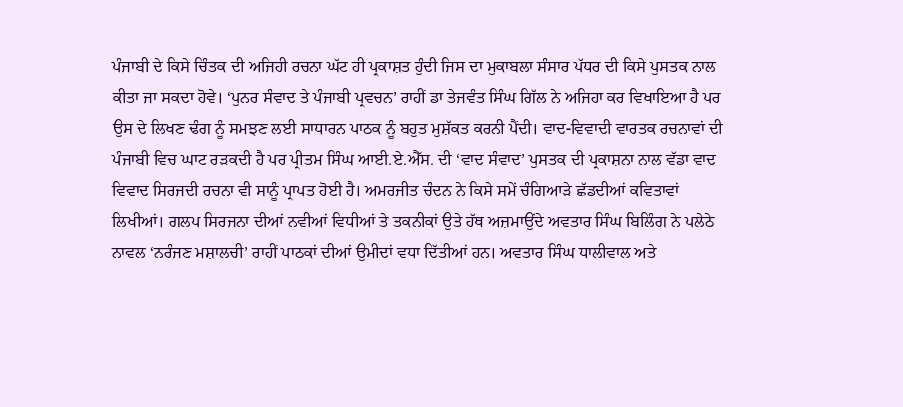ਪੰਜਾਬੀ ਦੇ ਕਿਸੇ ਚਿੰਤਕ ਦੀ ਅਜਿਹੀ ਰਚਨਾ ਘੱਟ ਹੀ ਪ੍ਰਕਾਸ਼ਤ ਹੁੰਦੀ ਜਿਸ ਦਾ ਮੁਕਾਬਲਾ ਸੰਸਾਰ ਪੱਧਰ ਦੀ ਕਿਸੇ ਪੁਸਤਕ ਨਾਲ ਕੀਤਾ ਜਾ ਸਕਦਾ ਹੋਵੇ। ‘ਪੁਨਰ ਸੰਵਾਦ ਤੇ ਪੰਜਾਬੀ ਪ੍ਰਵਚਨ’ ਰਾਹੀਂ ਡਾ ਤੇਜਵੰਤ ਸਿੰਘ ਗਿੱਲ ਨੇ ਅਜਿਹਾ ਕਰ ਵਿਖਾਇਆ ਹੈ ਪਰ ਉਸ ਦੇ ਲਿਖਣ ਢੰਗ ਨੂੰ ਸਮਝਣ ਲਈ ਸਾਧਾਰਨ ਪਾਠਕ ਨੂੰ ਬਹੁਤ ਮੁਸ਼ੱਕਤ ਕਰਨੀ ਪੈਂਦੀ। ਵਾਦ-ਵਿਵਾਦੀ ਵਾਰਤਕ ਰਚਨਾਵਾਂ ਦੀ ਪੰਜਾਬੀ ਵਿਚ ਘਾਟ ਰੜਕਦੀ ਹੈ ਪਰ ਪ੍ਰੀਤਮ ਸਿੰਘ ਆਈ.ਏ.ਐੱਸ. ਦੀ ‘ਵਾਦ ਸੰਵਾਦ’ ਪੁਸਤਕ ਦੀ ਪ੍ਰਕਾਸ਼ਨਾ ਨਾਲ ਵੱਡਾ ਵਾਦ ਵਿਵਾਦ ਸਿਰਜਦੀ ਰਚਨਾ ਵੀ ਸਾਨੂੰ ਪ੍ਰਾਪਤ ਹੋਈ ਹੈ। ਅਮਰਜੀਤ ਚੰਦਨ ਨੇ ਕਿਸੇ ਸਮੇਂ ਚੰਗਿਆੜੇ ਛੱਡਦੀਆਂ ਕਵਿਤਾਵਾਂ ਲਿਖੀਆਂ। ਗਲਪ ਸਿਰਜਨਾ ਦੀਆਂ ਨਵੀਆਂ ਵਿਧੀਆਂ ਤੇ ਤਕਨੀਕਾਂ ਉਤੇ ਹੱਥ ਅਜ਼ਮਾਉਂਦੇ ਅਵਤਾਰ ਸਿੰਘ ਬਿਲਿੰਗ ਨੇ ਪਲੇਠੇ ਨਾਵਲ ‘ਨਰੰਜਣ ਮਸ਼ਾਲਚੀ’ ਰਾਹੀਂ ਪਾਠਕਾਂ ਦੀਆਂ ਉਮੀਦਾਂ ਵਧਾ ਦਿੱਤੀਆਂ ਹਨ। ਅਵਤਾਰ ਸਿੰਘ ਧਾਲੀਵਾਲ ਅਤੇ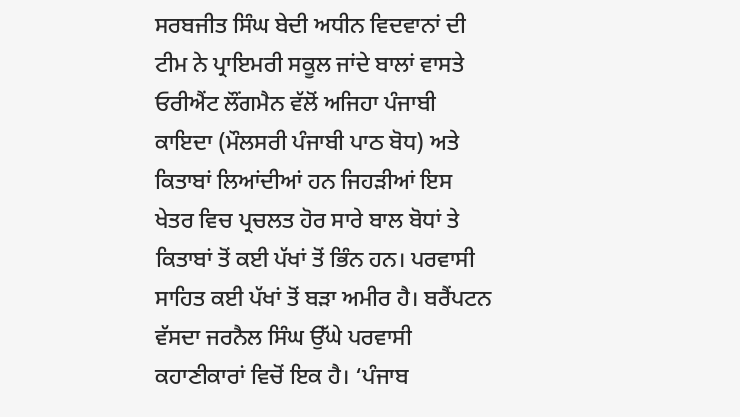ਸਰਬਜੀਤ ਸਿੰਘ ਬੇਦੀ ਅਧੀਨ ਵਿਦਵਾਨਾਂ ਦੀ ਟੀਮ ਨੇ ਪ੍ਰਾਇਮਰੀ ਸਕੂਲ ਜਾਂਦੇ ਬਾਲਾਂ ਵਾਸਤੇ ਓਰੀਐਂਟ ਲੌਂਗਮੈਨ ਵੱਲੋਂ ਅਜਿਹਾ ਪੰਜਾਬੀ ਕਾਇਦਾ (ਮੌਲਸਰੀ ਪੰਜਾਬੀ ਪਾਠ ਬੋਧ) ਅਤੇ ਕਿਤਾਬਾਂ ਲਿਆਂਦੀਆਂ ਹਨ ਜਿਹੜੀਆਂ ਇਸ ਖੇਤਰ ਵਿਚ ਪ੍ਰਚਲਤ ਹੋਰ ਸਾਰੇ ਬਾਲ ਬੋਧਾਂ ਤੇ ਕਿਤਾਬਾਂ ਤੋਂ ਕਈ ਪੱਖਾਂ ਤੋਂ ਭਿੰਨ ਹਨ। ਪਰਵਾਸੀ ਸਾਹਿਤ ਕਈ ਪੱਖਾਂ ਤੋਂ ਬੜਾ ਅਮੀਰ ਹੈ। ਬਰੈਂਪਟਨ ਵੱਸਦਾ ਜਰਨੈਲ ਸਿੰਘ ਉੱਘੇ ਪਰਵਾਸੀ ਕਹਾਣੀਕਾਰਾਂ ਵਿਚੋਂ ਇਕ ਹੈ। ‘ਪੰਜਾਬ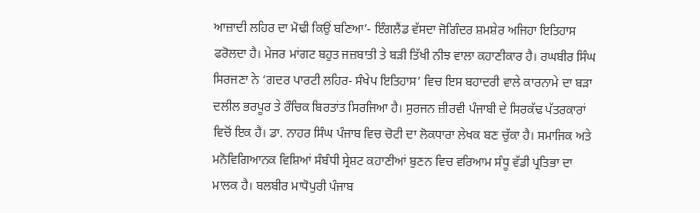ਆਜ਼ਾਦੀ ਲਹਿਰ ਦਾ ਮੋਢੀ ਕਿਉਂ ਬਣਿਆ’- ਇੰਗਲੈਂਡ ਵੱਸਦਾ ਜੋਗਿੰਦਰ ਸ਼ਮਸ਼ੇਰ ਅਜਿਹਾ ਇਤਿਹਾਸ ਫਰੋਲਦਾ ਹੈ। ਮੇਜਰ ਮਾਂਗਟ ਬਹੁਤ ਜਜ਼ਬਾਤੀ ਤੇ ਬੜੀ ਤਿੱਖੀ ਨੀਝ ਵਾਲਾ ਕਹਾਣੀਕਾਰ ਹੈ। ਰਘਬੀਰ ਸਿੰਘ ਸਿਰਜਣਾ ਨੇ ‘ਗਦਰ ਪਾਰਟੀ ਲਹਿਰ- ਸੰਖੇਪ ਇਤਿਹਾਸ’ ਵਿਚ ਇਸ ਬਹਾਦਰੀ ਵਾਲੇ ਕਾਰਨਾਮੇ ਦਾ ਬੜਾ ਦਲੀਲ ਭਰਪੂਰ ਤੇ ਰੌਚਿਕ ਬਿਰਤਾਂਤ ਸਿਰਜਿਆ ਹੈ। ਸੁਰਜਨ ਜ਼ੀਰਵੀ ਪੰਜਾਬੀ ਦੇ ਸਿਰਕੱਢ ਪੱਤਰਕਾਰਾਂ ਵਿਚੋਂ ਇਕ ਹੈ। ਡਾ. ਨਾਹਰ ਸਿੰਘ ਪੰਜਾਬ ਵਿਚ ਚੋਟੀ ਦਾ ਲੋਕਧਾਰਾ ਲੇਖਕ ਬਣ ਚੁੱਕਾ ਹੈ। ਸਮਾਜਿਕ ਅਤੇ ਮਨੋਵਿਗਿਆਨਕ ਵਿਸ਼ਿਆਂ ਸੰਬੰਧੀ ਸ੍ਰੇਸ਼ਟ ਕਹਾਣੀਆਂ ਬੁਣਨ ਵਿਚ ਵਰਿਆਮ ਸੰਧੂ ਵੱਡੀ ਪ੍ਰਤਿਭਾ ਦਾ ਮਾਲਕ ਹੈ। ਬਲਬੀਰ ਮਾਧੋਪੁਰੀ ਪੰਜਾਬ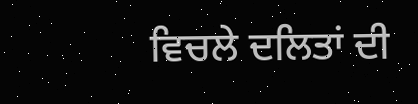ਵਿਚਲੇ ਦਲਿਤਾਂ ਦੀ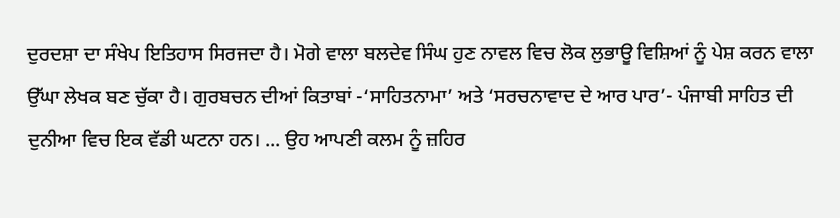ਦੁਰਦਸ਼ਾ ਦਾ ਸੰਖੇਪ ਇਤਿਹਾਸ ਸਿਰਜਦਾ ਹੈ। ਮੋਗੇ ਵਾਲਾ ਬਲਦੇਵ ਸਿੰਘ ਹੁਣ ਨਾਵਲ ਵਿਚ ਲੋਕ ਲੁਭਾਊ ਵਿਸ਼ਿਆਂ ਨੂੰ ਪੇਸ਼ ਕਰਨ ਵਾਲਾ ਉੱਘਾ ਲੇਖਕ ਬਣ ਚੁੱਕਾ ਹੈ। ਗੁਰਬਚਨ ਦੀਆਂ ਕਿਤਾਬਾਂ -‘ਸਾਹਿਤਨਾਮਾ’ ਅਤੇ ‘ਸਰਚਨਾਵਾਦ ਦੇ ਆਰ ਪਾਰ’- ਪੰਜਾਬੀ ਸਾਹਿਤ ਦੀ ਦੁਨੀਆ ਵਿਚ ਇਕ ਵੱਡੀ ਘਟਨਾ ਹਨ। ... ਉਹ ਆਪਣੀ ਕਲਮ ਨੂੰ ਜ਼ਹਿਰ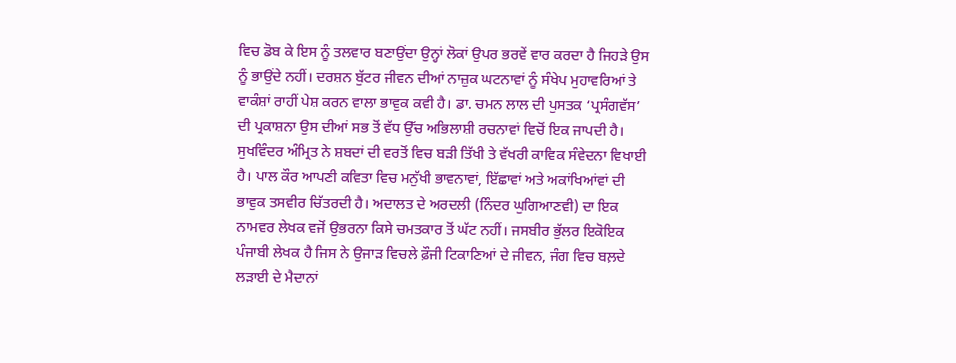ਵਿਚ ਡੋਬ ਕੇ ਇਸ ਨੂੰ ਤਲਵਾਰ ਬਣਾਉਂਦਾ ਉਨ੍ਹਾਂ ਲੋਕਾਂ ਉਪਰ ਭਰਵੇਂ ਵਾਰ ਕਰਦਾ ਹੈ ਜਿਹੜੇ ਉਸ ਨੂੰ ਭਾਉਂਦੇ ਨਹੀਂ। ਦਰਸ਼ਨ ਬੁੱਟਰ ਜੀਵਨ ਦੀਆਂ ਨਾਜ਼ੁਕ ਘਟਨਾਵਾਂ ਨੂੰ ਸੰਖੇਪ ਮੁਹਾਵਰਿਆਂ ਤੇ ਵਾਕੰਸ਼ਾਂ ਰਾਹੀਂ ਪੇਸ਼ ਕਰਨ ਵਾਲਾ ਭਾਵੁਕ ਕਵੀ ਹੈ। ਡਾ. ਚਮਨ ਲਾਲ ਦੀ ਪੁਸਤਕ ‘ਪ੍ਰਸੰਗਵੱਸ’ ਦੀ ਪ੍ਰਕਾਸ਼ਨਾ ਉਸ ਦੀਆਂ ਸਭ ਤੋਂ ਵੱਧ ਉੱਚ ਅਭਿਲਾਸ਼ੀ ਰਚਨਾਵਾਂ ਵਿਚੋਂ ਇਕ ਜਾਪਦੀ ਹੈ। ਸੁਖਵਿੰਦਰ ਅੰਮ੍ਰਿਤ ਨੇ ਸ਼ਬਦਾਂ ਦੀ ਵਰਤੋਂ ਵਿਚ ਬੜੀ ਤਿੱਖੀ ਤੇ ਵੱਖਰੀ ਕਾਵਿਕ ਸੰਵੇਦਨਾ ਵਿਖਾਈ ਹੈ। ਪਾਲ ਕੌਰ ਆਪਣੀ ਕਵਿਤਾ ਵਿਚ ਮਨੁੱਖੀ ਭਾਵਨਾਵਾਂ, ਇੱਛਾਵਾਂ ਅਤੇ ਅਕਾਂਖਿਆਂਵਾਂ ਦੀ ਭਾਵੁਕ ਤਸਵੀਰ ਚਿੱਤਰਦੀ ਹੈ। ਅਦਾਲਤ ਦੇ ਅਰਦਲੀ (ਨਿੰਦਰ ਘੁਗਿਆਣਵੀ) ਦਾ ਇਕ ਨਾਮਵਰ ਲੇਖਕ ਵਜੋਂ ਉਭਰਨਾ ਕਿਸੇ ਚਮਤਕਾਰ ਤੋਂ ਘੱਟ ਨਹੀਂ। ਜਸਬੀਰ ਭੁੱਲਰ ਇਕੋਇਕ ਪੰਜਾਬੀ ਲੇਖਕ ਹੈ ਜਿਸ ਨੇ ਉਜਾੜ ਵਿਚਲੇ ਫ਼ੌਜੀ ਟਿਕਾਣਿਆਂ ਦੇ ਜੀਵਨ, ਜੰਗ ਵਿਚ ਬਲ਼ਦੇ ਲੜਾਈ ਦੇ ਮੈਦਾਨਾਂ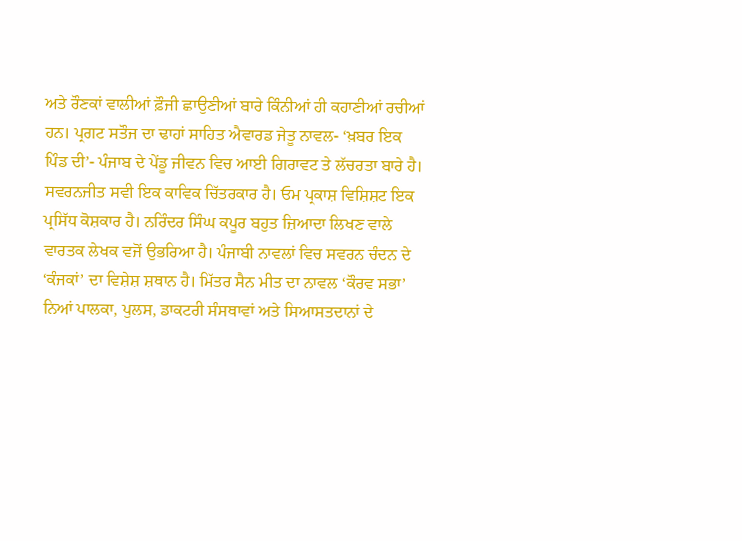ਅਤੇ ਰੌਣਕਾਂ ਵਾਲੀਆਂ ਫ਼ੌਜੀ ਛਾਉਣੀਆਂ ਬਾਰੇ ਕਿੰਨੀਆਂ ਹੀ ਕਹਾਣੀਆਂ ਰਚੀਆਂ ਹਨ। ਪ੍ਰਗਟ ਸਤੌਜ ਦਾ ਢਾਹਾਂ ਸਾਹਿਤ ਐਵਾਰਡ ਜੇਤੂ ਨਾਵਲ- ‘ਖ਼ਬਰ ਇਕ ਪਿੰਡ ਦੀ’- ਪੰਜਾਬ ਦੇ ਪੇਂਡੂ ਜੀਵਨ ਵਿਚ ਆਈ ਗਿਰਾਵਟ ਤੇ ਲੱਚਰਤਾ ਬਾਰੇ ਹੈ। ਸਵਰਨਜੀਤ ਸਵੀ ਇਕ ਕਾਵਿਕ ਚਿੱਤਰਕਾਰ ਹੈ। ਓਮ ਪ੍ਰਕਾਸ਼ ਵਿਸ਼ਿਸ਼ਟ ਇਕ ਪ੍ਰਸਿੱਧ ਕੋਸ਼ਕਾਰ ਹੈ। ਨਰਿੰਦਰ ਸਿੰਘ ਕਪੂਰ ਬਹੁਤ ਜ਼ਿਆਦਾ ਲਿਖਣ ਵਾਲੇ ਵਾਰਤਕ ਲੇਖਕ ਵਜੋਂ ਉਭਰਿਆ ਹੈ। ਪੰਜਾਬੀ ਨਾਵਲਾਂ ਵਿਚ ਸਵਰਨ ਚੰਦਨ ਦੇ ‘ਕੰਜਕਾਂ’ ਦਾ ਵਿਸ਼ੇਸ਼ ਸ਼ਥਾਨ ਹੈ। ਮਿੱਤਰ ਸੈਨ ਮੀਤ ਦਾ ਨਾਵਲ ‘ਕੌਰਵ ਸਭਾ’ ਨਿਆਂ ਪਾਲਕਾ, ਪੁਲਸ, ਡਾਕਟਰੀ ਸੰਸਥਾਵਾਂ ਅਤੇ ਸਿਆਸਤਦਾਨਾਂ ਦੇ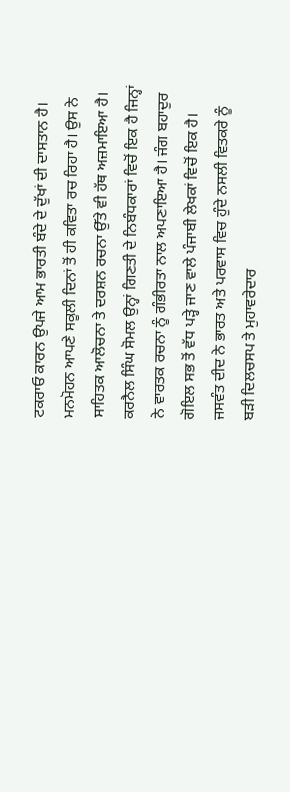ਟਕਰਾਓ ਕਾਰਨ ਉਪਜੇ ਆਮ ਭਾਰਤੀ ਬੰਦੇ ਦੇ ਦੁੱਖਾਂ ਦੀ ਦਾਸਤਾਨ ਹੈ। ਮਨਮੋਹਨ ਆਪਣੇ ਸਕੂਲੀ ਦਿਨਾਂ ਤੋਂ ਹੀ ਕਵਿਤਾ ਰਚ ਰਿਹਾ ਹੈ। ਉਸ ਨੇ ਸਾਹਿਤਕ ਆਲੋਚਨਾ ਤੇ ਦਰਸ਼ਨ ਰਚਨਾ ਉੱਤੇ ਵੀ ਹੱਥ ਅਜ਼ਮਾਇਆ ਹੈ। ਕਰਨੈਲ ਸਿੰਘ ਸੋਮਲ ਉਨ੍ਹਾਂ ਗਿਣਤੀ ਦੇ ਨਿਬੰਧਕਾਰਾਂ ਵਿਚੋਂ ਇਕ ਹੈ ਜਿਨ੍ਹਾਂ ਨੇ ਵਾਰਤਕ ਰਚਨਾ ਨੂੰ ਗੰਭੀਰਤਾ ਨਾਲ ਅਪਣਾਇਆ ਹੈ। ਜੰਗ ਬਹਾਦੁਰ ਗੋਇਲ ਸਭ ਤੋਂ ਵੱਧ ਪੜ੍ਹੇ ਜਾਣ ਵਾਲੇ ਪੰਜਾਬੀ ਲੇਖਕਾਂ ਵਿਚੋਂ ਇਕ ਹੈ। ਜਸਵੰਤ ਦੀਦ ਨੇ ਭਾਰਤ ਅਤੇ ਪਰਵਾਸ ਵਿਚ ਹੁੰਦੇ ਨਸਲੀ ਵਿਤਕਰੇ ਨੂੰ ਬੜੀ ਦਿਲਚਸਪ ਤੇ ਮੁਹਾਵਰੇਦਾਰ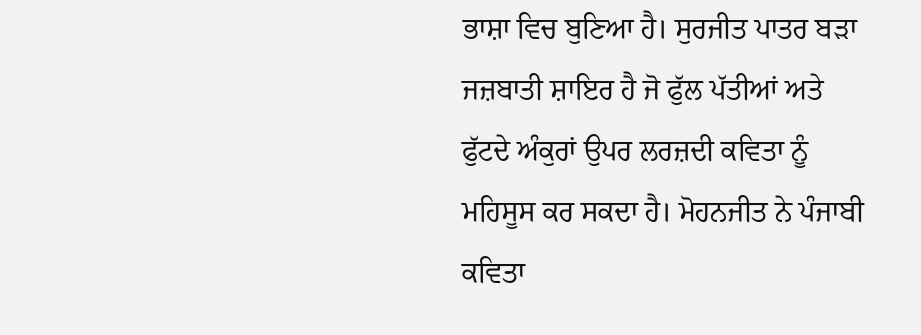ਭਾਸ਼ਾ ਵਿਚ ਬੁਣਿਆ ਹੈ। ਸੁਰਜੀਤ ਪਾਤਰ ਬੜਾ ਜਜ਼ਬਾਤੀ ਸ਼ਾਇਰ ਹੈ ਜੋ ਫੁੱਲ ਪੱਤੀਆਂ ਅਤੇ ਫੁੱਟਦੇ ਅੰਕੁਰਾਂ ਉਪਰ ਲਰਜ਼ਦੀ ਕਵਿਤਾ ਨੂੰ ਮਹਿਸੂਸ ਕਰ ਸਕਦਾ ਹੈ। ਮੋਹਨਜੀਤ ਨੇ ਪੰਜਾਬੀ ਕਵਿਤਾ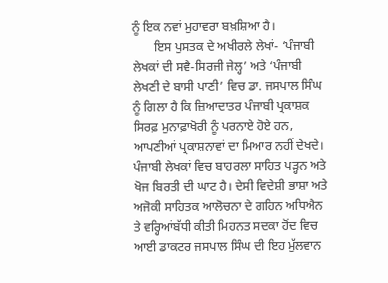ਨੂੰ ਇਕ ਨਵਾਂ ਮੁਹਾਵਰਾ ਬਖ਼ਸ਼ਿਆ ਹੈ।
       ਇਸ ਪੁਸਤਕ ਦੇ ਅਖੀਰਲੇ ਲੇਖਾਂ- ‘ਪੰਜਾਬੀ ਲੇਖਕਾਂ ਦੀ ਸਵੈ-ਸਿਰਜੀ ਜੇਲ੍ਹ’ ਅਤੇ ‘ਪੰਜਾਬੀ ਲੇਖਣੀ ਦੇ ਬਾਸੀ ਪਾਣੀ’ ਵਿਚ ਡਾ. ਜਸਪਾਲ ਸਿੰਘ ਨੂੰ ਗਿਲਾ ਹੈ ਕਿ ਜ਼ਿਆਦਾਤਰ ਪੰਜਾਬੀ ਪ੍ਰਕਾਸ਼ਕ ਸਿਰਫ਼ ਮੁਨਾਫ਼ਾਖੋਰੀ ਨੂੰ ਪਰਨਾਏ ਹੋਏ ਹਨ, ਆਪਣੀਆਂ ਪ੍ਰਕਾਸ਼ਨਾਵਾਂ ਦਾ ਮਿਆਰ ਨਹੀਂ ਦੇਖਦੇ। ਪੰਜਾਬੀ ਲੇਖਕਾਂ ਵਿਚ ਬਾਹਰਲਾ ਸਾਹਿਤ ਪੜ੍ਹਨ ਅਤੇ ਖੋਜ ਬਿਰਤੀ ਦੀ ਘਾਟ ਹੈ। ਦੇਸੀ ਵਿਦੇਸ਼ੀ ਭਾਸ਼ਾ ਅਤੇ ਅਜੋਕੀ ਸਾਹਿਤਕ ਆਲੋਚਨਾ ਦੇ ਗਹਿਨ ਅਧਿਐਨ ਤੇ ਵਰ੍ਹਿਆਂਬੱਧੀ ਕੀਤੀ ਮਿਹਨਤ ਸਦਕਾ ਹੋਂਦ ਵਿਚ ਆਈ ਡਾਕਟਰ ਜਸਪਾਲ ਸਿੰਘ ਦੀ ਇਹ ਮੁੱਲਵਾਨ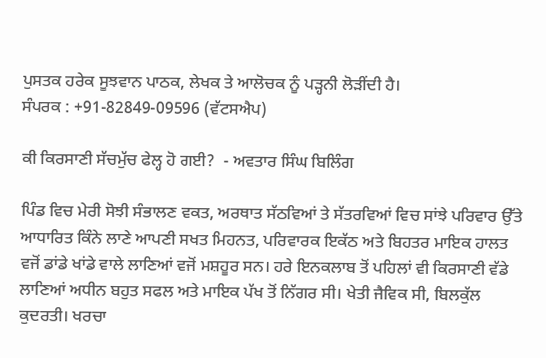ਪੁਸਤਕ ਹਰੇਕ ਸੂਝਵਾਨ ਪਾਠਕ, ਲੇਖਕ ਤੇ ਆਲੋਚਕ ਨੂੰ ਪੜ੍ਹਨੀ ਲੋੜੀਂਦੀ ਹੈ।
ਸੰਪਰਕ : +91-82849-09596 (ਵੱਟਸਐਪ)

ਕੀ ਕਿਰਸਾਣੀ ਸੱਚਮੁੱਚ ਫੇਲ੍ਹ ਹੋ ਗਈ?  - ਅਵਤਾਰ ਸਿੰਘ ਬਿਲਿੰਗ

ਪਿੰਡ ਵਿਚ ਮੇਰੀ ਸੋਝੀ ਸੰਭਾਲਣ ਵਕਤ, ਅਰਥਾਤ ਸੱਠਵਿਆਂ ਤੇ ਸੱਤਰਵਿਆਂ ਵਿਚ ਸਾਂਝੇ ਪਰਿਵਾਰ ਉੱਤੇ ਆਧਾਰਿਤ ਕਿੰਨੇ ਲਾਣੇ ਆਪਣੀ ਸਖਤ ਮਿਹਨਤ, ਪਰਿਵਾਰਕ ਇਕੱਠ ਅਤੇ ਬਿਹਤਰ ਮਾਇਕ ਹਾਲਤ ਵਜੋਂ ਡਾਂਡੇ ਖਾਂਡੇ ਵਾਲੇ ਲਾਣਿਆਂ ਵਜੋਂ ਮਸ਼ਹੂਰ ਸਨ। ਹਰੇ ਇਨਕਲਾਬ ਤੋਂ ਪਹਿਲਾਂ ਵੀ ਕਿਰਸਾਣੀ ਵੱਡੇ ਲਾਣਿਆਂ ਅਧੀਨ ਬਹੁਤ ਸਫਲ ਅਤੇ ਮਾਇਕ ਪੱਖ ਤੋਂ ਨਿੱਗਰ ਸੀ। ਖੇਤੀ ਜੈਵਿਕ ਸੀ, ਬਿਲਕੁੱਲ ਕੁਦਰਤੀ। ਖਰਚਾ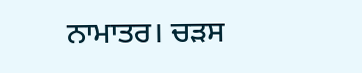ਨਾਮਾਤਰ। ਚੜਸ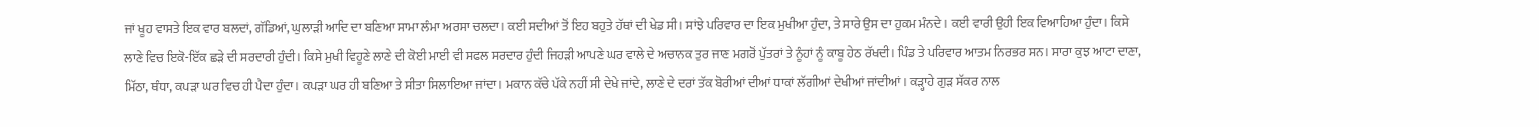ਜਾਂ ਖੂਹ ਵਾਸਤੇ ਇਕ ਵਾਰ ਬਲਦਾਂ, ਗੱਡਿਆਂ, ਘੁਲਾੜੀ ਆਦਿ ਦਾ ਬਣਿਆ ਸਾਮਾ ਲੰਮਾ ਅਰਸਾ ਚਲਦਾ। ਕਈ ਸਦੀਆਂ ਤੋਂ ਇਹ ਬਹੁਤੇ ਹੱਥਾਂ ਦੀ ਖੇਡ ਸੀ। ਸਾਂਝੇ ਪਰਿਵਾਰ ਦਾ ਇਕ ਮੁਖੀਆ ਹੁੰਦਾ, ਤੇ ਸਾਰੇ ਉਸ ਦਾ ਹੁਕਮ ਮੰਨਦੇ। ਕਈ ਵਾਰੀ ਉਹੀ ਇਕ ਵਿਆਹਿਆ ਹੁੰਦਾ। ਕਿਸੇ ਲਾਣੇ ਵਿਚ ਇਕੋ-ਇੱਕ ਛੜੇ ਦੀ ਸਰਦਾਰੀ ਹੁੰਦੀ। ਕਿਸੇ ਮੁਖੀ ਵਿਹੂਣੇ ਲਾਣੇ ਦੀ ਕੋਈ ਮਾਈ ਵੀ ਸਫਲ ਸਰਦਾਰ ਹੁੰਦੀ ਜਿਹੜੀ ਆਪਣੇ ਘਰ ਵਾਲੇ ਦੇ ਅਚਾਨਕ ਤੁਰ ਜਾਣ ਮਗਰੋਂ ਪੁੱਤਰਾਂ ਤੇ ਨੂੰਹਾਂ ਨੂੰ ਕਾਬੂ ਹੇਠ ਰੱਖਦੀ। ਪਿੰਡ ਤੇ ਪਰਿਵਾਰ ਆਤਮ ਨਿਰਭਰ ਸਨ। ਸਾਰਾ ਕੁਝ ਆਟਾ ਦਾਣਾ, ਮਿੱਠਾ, ਥੰਧਾ, ਕਪੜਾ ਘਰ ਵਿਚ ਹੀ ਪੈਦਾ ਹੁੰਦਾ। ਕਪੜਾ ਘਰ ਹੀ ਬਣਿਆ ਤੇ ਸੀਤਾ ਸਿਲਾਇਆ ਜਾਂਦਾ। ਮਕਾਨ ਕੱਚੇ ਪੱਕੇ ਨਹੀਂ ਸੀ ਦੇਖੇ ਜਾਂਦੇ, ਲਾਣੇ ਦੇ ਦਰਾਂ ਤੱਕ ਬੋਰੀਆਂ ਦੀਆਂ ਧਾਕਾਂ ਲੱਗੀਆਂ ਦੇਖੀਆਂ ਜਾਂਦੀਆਂ। ਕੜ੍ਹਾਹੇ ਗੁੜ ਸੱਕਰ ਨਾਲ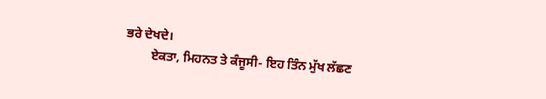ਭਰੇ ਦੇਖਦੇ।
        ਏਕਤਾ, ਮਿਹਨਤ ਤੇ ਕੰਜੂਸੀ- ਇਹ ਤਿੰਨ ਮੁੱਖ ਲੱਛਣ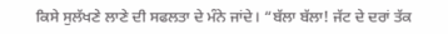ਕਿਸੇ ਸੁਲੱਖਣੇ ਲਾਣੇ ਦੀ ਸਫਲਤਾ ਦੇ ਮੰਨੇ ਜਾਂਦੇ। “ਬੱਲਾ ਬੱਲਾ! ਜੱਟ ਦੇ ਦਰਾਂ ਤੱਕ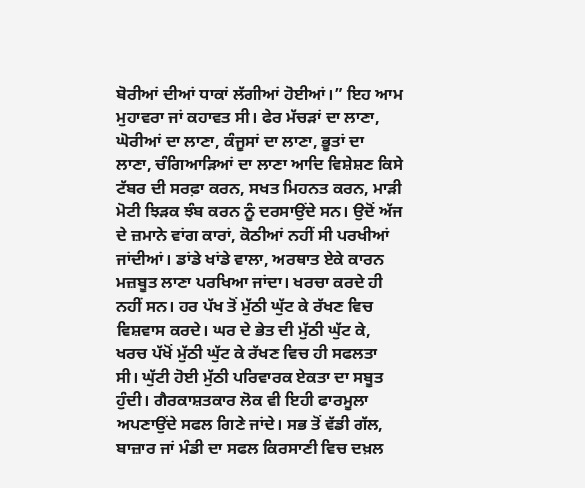ਬੋਰੀਆਂ ਦੀਆਂ ਧਾਕਾਂ ਲੱਗੀਆਂ ਹੋਈਆਂ।” ਇਹ ਆਮ ਮੁਹਾਵਰਾ ਜਾਂ ਕਹਾਵਤ ਸੀ। ਫੇਰ ਮੱਚੜਾਂ ਦਾ ਲਾਣਾ, ਘੋਰੀਆਂ ਦਾ ਲਾਣਾ, ਕੰਜੂਸਾਂ ਦਾ ਲਾਣਾ, ਭੂਤਾਂ ਦਾ ਲਾਣਾ, ਚੰਗਿਆੜਿਆਂ ਦਾ ਲਾਣਾ ਆਦਿ ਵਿਸ਼ੇਸ਼ਣ ਕਿਸੇ ਟੱਬਰ ਦੀ ਸਰਫ਼ਾ ਕਰਨ, ਸਖਤ ਮਿਹਨਤ ਕਰਨ, ਮਾੜੀ ਮੋਟੀ ਝਿੜਕ ਝੰਬ ਕਰਨ ਨੂੰ ਦਰਸਾਉਂਦੇ ਸਨ। ਉਦੋਂ ਅੱਜ ਦੇ ਜ਼ਮਾਨੇ ਵਾਂਗ ਕਾਰਾਂ, ਕੋਠੀਆਂ ਨਹੀਂ ਸੀ ਪਰਖੀਆਂ ਜਾਂਦੀਆਂ। ਡਾਂਡੇ ਖਾਂਡੇ ਵਾਲਾ, ਅਰਥਾਤ ਏਕੇ ਕਾਰਨ ਮਜ਼ਬੂਤ ਲਾਣਾ ਪਰਖਿਆ ਜਾਂਦਾ। ਖਰਚਾ ਕਰਦੇ ਹੀ ਨਹੀਂ ਸਨ। ਹਰ ਪੱਖ ਤੋਂ ਮੁੱਠੀ ਘੁੱਟ ਕੇ ਰੱਖਣ ਵਿਚ ਵਿਸ਼ਵਾਸ ਕਰਦੇ। ਘਰ ਦੇ ਭੇਤ ਦੀ ਮੁੱਠੀ ਘੁੱਟ ਕੇ, ਖਰਚ ਪੱਖੋਂ ਮੁੱਠੀ ਘੁੱਟ ਕੇ ਰੱਖਣ ਵਿਚ ਹੀ ਸਫਲਤਾ ਸੀ। ਘੁੱਟੀ ਹੋਈ ਮੁੱਠੀ ਪਰਿਵਾਰਕ ਏਕਤਾ ਦਾ ਸਬੂਤ ਹੁੰਦੀ। ਗੈਰਕਾਸ਼ਤਕਾਰ ਲੋਕ ਵੀ ਇਹੀ ਫਾਰਮੂਲਾ ਅਪਣਾਉਂਦੇ ਸਫਲ ਗਿਣੇ ਜਾਂਦੇ। ਸਭ ਤੋਂ ਵੱਡੀ ਗੱਲ, ਬਾਜ਼ਾਰ ਜਾਂ ਮੰਡੀ ਦਾ ਸਫਲ ਕਿਰਸਾਣੀ ਵਿਚ ਦਖ਼ਲ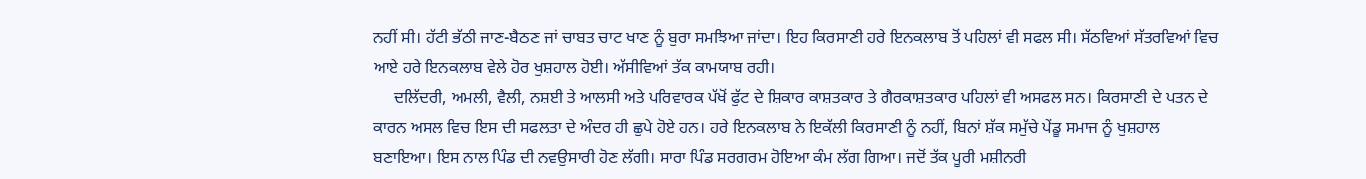ਨਹੀਂ ਸੀ। ਹੱਟੀ ਭੱਠੀ ਜਾਣ-ਬੈਠਣ ਜਾਂ ਚਾਬਤ ਚਾਟ ਖਾਣ ਨੂੰ ਬੁਰਾ ਸਮਝਿਆ ਜਾਂਦਾ। ਇਹ ਕਿਰਸਾਣੀ ਹਰੇ ਇਨਕਲਾਬ ਤੋਂ ਪਹਿਲਾਂ ਵੀ ਸਫਲ ਸੀ। ਸੱਠਵਿਆਂ ਸੱਤਰਵਿਆਂ ਵਿਚ ਆਏ ਹਰੇ ਇਨਕਲਾਬ ਵੇਲੇ ਹੋਰ ਖੁਸ਼ਹਾਲ ਹੋਈ। ਅੱਸੀਵਿਆਂ ਤੱਕ ਕਾਮਯਾਬ ਰਹੀ।
     ਦਲਿੱਦਰੀ, ਅਮਲੀ, ਵੈਲੀ, ਨਸ਼ਈ ਤੇ ਆਲਸੀ ਅਤੇ ਪਰਿਵਾਰਕ ਪੱਖੋਂ ਫੁੱਟ ਦੇ ਸ਼ਿਕਾਰ ਕਾਸ਼ਤਕਾਰ ਤੇ ਗੈਰਕਾਸ਼ਤਕਾਰ ਪਹਿਲਾਂ ਵੀ ਅਸਫਲ ਸਨ। ਕਿਰਸਾਣੀ ਦੇ ਪਤਨ ਦੇ ਕਾਰਨ ਅਸਲ ਵਿਚ ਇਸ ਦੀ ਸਫਲਤਾ ਦੇ ਅੰਦਰ ਹੀ ਛੁਪੇ ਹੋਏ ਹਨ। ਹਰੇ ਇਨਕਲਾਬ ਨੇ ਇਕੱਲੀ ਕਿਰਸਾਣੀ ਨੂੰ ਨਹੀਂ, ਬਿਨਾਂ ਸ਼ੱਕ ਸਮੁੱਚੇ ਪੇਂਡੂ ਸਮਾਜ ਨੂੰ ਖੁਸ਼ਹਾਲ ਬਣਾਇਆ। ਇਸ ਨਾਲ ਪਿੰਡ ਦੀ ਨਵਉਸਾਰੀ ਹੋਣ ਲੱਗੀ। ਸਾਰਾ ਪਿੰਡ ਸਰਗਰਮ ਹੋਇਆ ਕੰਮ ਲੱਗ ਗਿਆ। ਜਦੋਂ ਤੱਕ ਪੂਰੀ ਮਸ਼ੀਨਰੀ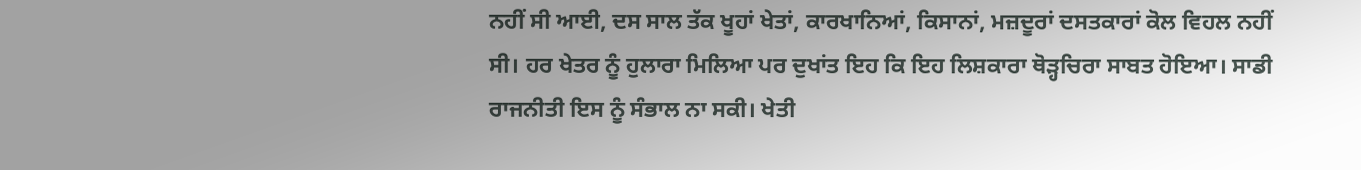ਨਹੀਂ ਸੀ ਆਈ, ਦਸ ਸਾਲ ਤੱਕ ਖੂਹਾਂ ਖੇਤਾਂ, ਕਾਰਖਾਨਿਆਂ, ਕਿਸਾਨਾਂ, ਮਜ਼ਦੂਰਾਂ ਦਸਤਕਾਰਾਂ ਕੋਲ ਵਿਹਲ ਨਹੀਂ ਸੀ। ਹਰ ਖੇਤਰ ਨੂੰ ਹੁਲਾਰਾ ਮਿਲਿਆ ਪਰ ਦੁਖਾਂਤ ਇਹ ਕਿ ਇਹ ਲਿਸ਼ਕਾਰਾ ਥੋੜ੍ਹਚਿਰਾ ਸਾਬਤ ਹੋਇਆ। ਸਾਡੀ ਰਾਜਨੀਤੀ ਇਸ ਨੂੰ ਸੰਭਾਲ ਨਾ ਸਕੀ। ਖੇਤੀ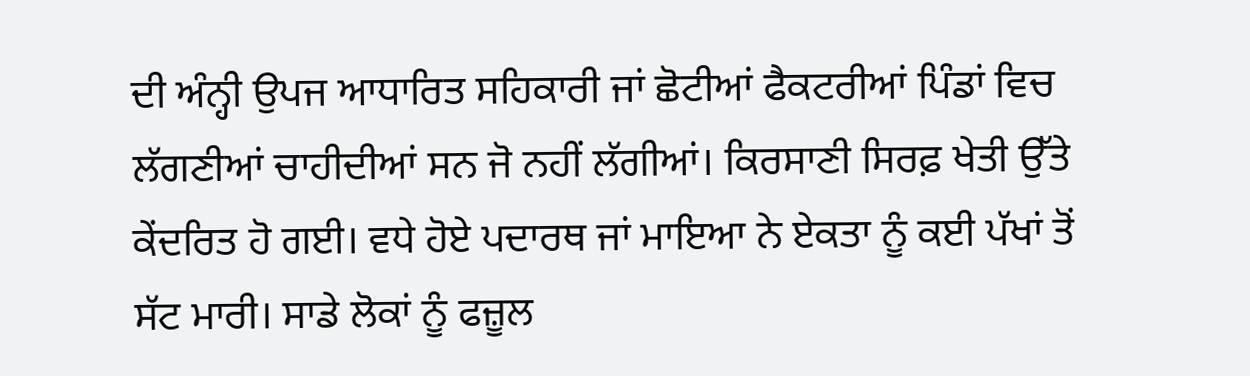ਦੀ ਅੰਨ੍ਹੀ ਉਪਜ ਆਧਾਰਿਤ ਸਹਿਕਾਰੀ ਜਾਂ ਛੋਟੀਆਂ ਫੈਕਟਰੀਆਂ ਪਿੰਡਾਂ ਵਿਚ ਲੱਗਣੀਆਂ ਚਾਹੀਦੀਆਂ ਸਨ ਜੋ ਨਹੀਂ ਲੱਗੀਆਂ। ਕਿਰਸਾਣੀ ਸਿਰਫ਼ ਖੇਤੀ ਉੱਤੇ ਕੇਂਦਰਿਤ ਹੋ ਗਈ। ਵਧੇ ਹੋਏ ਪਦਾਰਥ ਜਾਂ ਮਾਇਆ ਨੇ ਏਕਤਾ ਨੂੰ ਕਈ ਪੱਖਾਂ ਤੋਂ ਸੱਟ ਮਾਰੀ। ਸਾਡੇ ਲੋਕਾਂ ਨੂੰ ਫਜ਼ੂਲ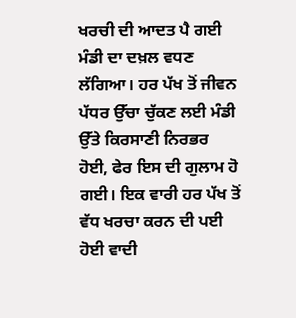ਖਰਚੀ ਦੀ ਆਦਤ ਪੈ ਗਈ ਮੰਡੀ ਦਾ ਦਖ਼ਲ ਵਧਣ ਲੱਗਿਆ। ਹਰ ਪੱਖ ਤੋਂ ਜੀਵਨ ਪੱਧਰ ਉੱਚਾ ਚੁੱਕਣ ਲਈ ਮੰਡੀ ਉੱਤੇ ਕਿਰਸਾਣੀ ਨਿਰਭਰ ਹੋਈ, ਫੇਰ ਇਸ ਦੀ ਗੁਲਾਮ ਹੋ ਗਈ। ਇਕ ਵਾਰੀ ਹਰ ਪੱਖ ਤੋਂ ਵੱਧ ਖਰਚਾ ਕਰਨ ਦੀ ਪਈ ਹੋਈ ਵਾਦੀ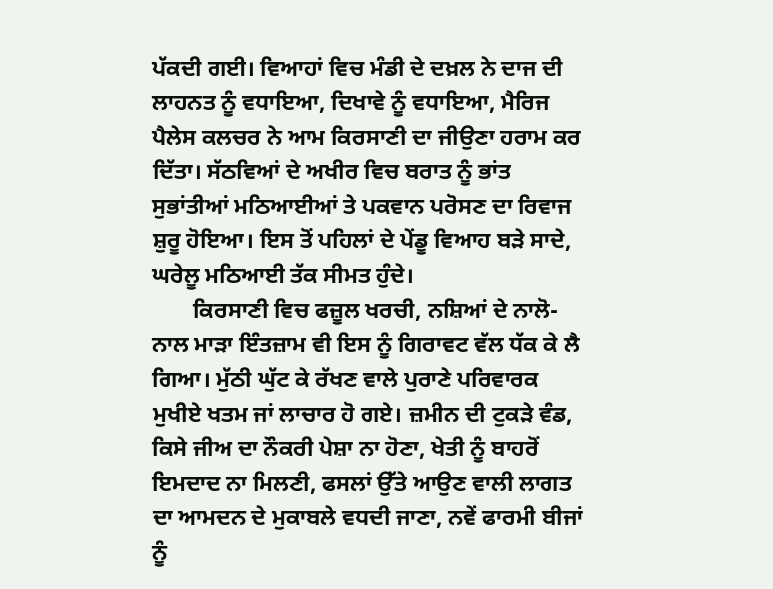ਪੱਕਦੀ ਗਈ। ਵਿਆਹਾਂ ਵਿਚ ਮੰਡੀ ਦੇ ਦਖ਼ਲ ਨੇ ਦਾਜ ਦੀ ਲਾਹਨਤ ਨੂੰ ਵਧਾਇਆ, ਦਿਖਾਵੇ ਨੂੰ ਵਧਾਇਆ, ਮੈਰਿਜ ਪੈਲੇਸ ਕਲਚਰ ਨੇ ਆਮ ਕਿਰਸਾਣੀ ਦਾ ਜੀਉਣਾ ਹਰਾਮ ਕਰ ਦਿੱਤਾ। ਸੱਠਵਿਆਂ ਦੇ ਅਖੀਰ ਵਿਚ ਬਰਾਤ ਨੂੰ ਭਾਂਤ ਸੁਭਾਂਤੀਆਂ ਮਠਿਆਈਆਂ ਤੇ ਪਕਵਾਨ ਪਰੋਸਣ ਦਾ ਰਿਵਾਜ ਸ਼ੁਰੂ ਹੋਇਆ। ਇਸ ਤੋਂ ਪਹਿਲਾਂ ਦੇ ਪੇਂਡੂ ਵਿਆਹ ਬੜੇ ਸਾਦੇ, ਘਰੇਲੂ ਮਠਿਆਈ ਤੱਕ ਸੀਮਤ ਹੁੰਦੇ।
       ਕਿਰਸਾਣੀ ਵਿਚ ਫਜ਼ੂਲ ਖਰਚੀ, ਨਸ਼ਿਆਂ ਦੇ ਨਾਲੋ-ਨਾਲ ਮਾੜਾ ਇੰਤਜ਼ਾਮ ਵੀ ਇਸ ਨੂੰ ਗਿਰਾਵਟ ਵੱਲ ਧੱਕ ਕੇ ਲੈ ਗਿਆ। ਮੁੱਠੀ ਘੁੱਟ ਕੇ ਰੱਖਣ ਵਾਲੇ ਪੁਰਾਣੇ ਪਰਿਵਾਰਕ ਮੁਖੀਏ ਖਤਮ ਜਾਂ ਲਾਚਾਰ ਹੋ ਗਏ। ਜ਼ਮੀਨ ਦੀ ਟੁਕੜੇ ਵੰਡ, ਕਿਸੇ ਜੀਅ ਦਾ ਨੌਕਰੀ ਪੇਸ਼ਾ ਨਾ ਹੋਣਾ, ਖੇਤੀ ਨੂੰ ਬਾਹਰੋਂ ਇਮਦਾਦ ਨਾ ਮਿਲਣੀ, ਫਸਲਾਂ ਉੱਤੇ ਆਉਣ ਵਾਲੀ ਲਾਗਤ ਦਾ ਆਮਦਨ ਦੇ ਮੁਕਾਬਲੇ ਵਧਦੀ ਜਾਣਾ, ਨਵੇਂ ਫਾਰਮੀ ਬੀਜਾਂ ਨੂੰ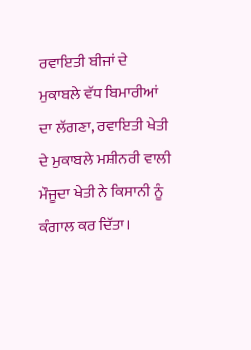ਰਵਾਇਤੀ ਬੀਜਾਂ ਦੇ ਮੁਕਾਬਲੇ ਵੱਧ ਬਿਮਾਰੀਆਂ ਦਾ ਲੱਗਣਾ, ਰਵਾਇਤੀ ਖੇਤੀ ਦੇ ਮੁਕਾਬਲੇ ਮਸ਼ੀਨਰੀ ਵਾਲੀ ਮੌਜੂਦਾ ਖੇਤੀ ਨੇ ਕਿਸਾਨੀ ਨੂੰ ਕੰਗਾਲ ਕਰ ਦਿੱਤਾ।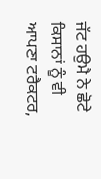ਜੱਟ ਹਉਮੈ ਨੇ ਛੋਟੇ ਕਿਸਾਨਾਂ ਨੂੰ ਵੀ ਆਪਣਾ ਟਰੈਕਟਰ,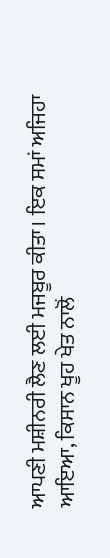ਆਪਣੀ ਮਸ਼ੀਨਰੀ ਲੈਣ ਲਈ ਮਜਬੂਰ ਕੀਤਾ। ਇਕ ਸਮਾਂ ਅਜਿਹਾ ਆਇਆ, ਕਿਸਾਨ ਖੂਹ ਖੇਤ ਨਾਲੋਂ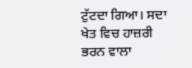ਟੁੱਟਦਾ ਗਿਆ। ਸਦਾ ਖੇਤ ਵਿਚ ਹਾਜ਼ਰੀ ਭਰਨ ਵਾਲਾ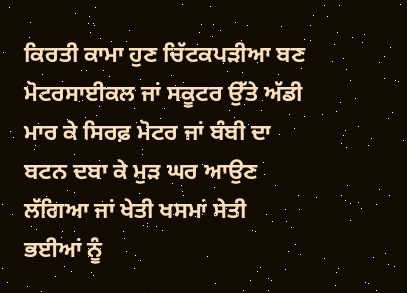ਕਿਰਤੀ ਕਾਮਾ ਹੁਣ ਚਿੱਟਕਪੜੀਆ ਬਣ ਮੋਟਰਸਾਈਕਲ ਜਾਂ ਸਕੂਟਰ ਉੱਤੇ ਅੱਡੀ ਮਾਰ ਕੇ ਸਿਰਫ਼ ਮੋਟਰ ਜਾਂ ਬੰਬੀ ਦਾ ਬਟਨ ਦਬਾ ਕੇ ਮੁੜ ਘਰ ਆਉਣ ਲੱਗਿਆ ਜਾਂ ਖੇਤੀ ਖਸਮਾਂ ਸੇਤੀ ਭਈਆਂ ਨੂੰ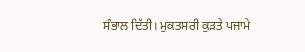ਸੰਭਾਲ ਦਿੱਤੀ। ਮੁਕਤਸਰੀ ਕੁੜਤੇ ਪਜਾਮੇ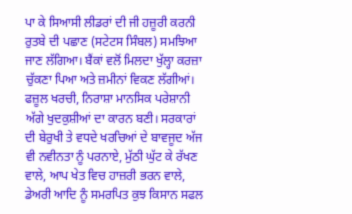ਪਾ ਕੇ ਸਿਆਸੀ ਲੀਡਰਾਂ ਦੀ ਜੀ ਹਜ਼ੂਰੀ ਕਰਨੀ ਰੁਤਬੇ ਦੀ ਪਛਾਣ (ਸਟੇਟਸ ਸਿੰਬਲ) ਸਮਝਿਆ ਜਾਣ ਲੱਗਿਆ। ਬੈਂਕਾਂ ਵਲੋਂ ਮਿਲਦਾ ਖੁੱਲ੍ਹਾ ਕਰਜ਼ਾ ਚੁੱਕਣਾ ਪਿਆ ਅਤੇ ਜ਼ਮੀਨਾਂ ਵਿਕਣ ਲੱਗੀਆਂ। ਫਜ਼ੂਲ ਖਰਚੀ, ਨਿਰਾਸ਼ਾ ਮਾਨਸਿਕ ਪਰੇਸ਼ਾਨੀ ਅੱਗੇ ਖੁਦਕੁਸ਼ੀਆਂ ਦਾ ਕਾਰਨ ਬਣੀ। ਸਰਕਾਰਾਂ ਦੀ ਬੇਰੁਖੀ ਤੇ ਵਧਦੇ ਖਰਚਿਆਂ ਦੇ ਬਾਵਜੂਦ ਅੱਜ ਵੀ ਨਵੀਨਤਾ ਨੂੰ ਪਰਨਾਏ, ਮੁੱਠੀ ਘੁੱਟ ਕੇ ਰੱਖਣ ਵਾਲੇ, ਆਪ ਖੇਤ ਵਿਚ ਹਾਜ਼ਰੀ ਭਰਨ ਵਾਲੇ, ਡੇਅਰੀ ਆਦਿ ਨੂੰ ਸਮਰਪਿਤ ਕੁਝ ਕਿਸਾਨ ਸਫਲ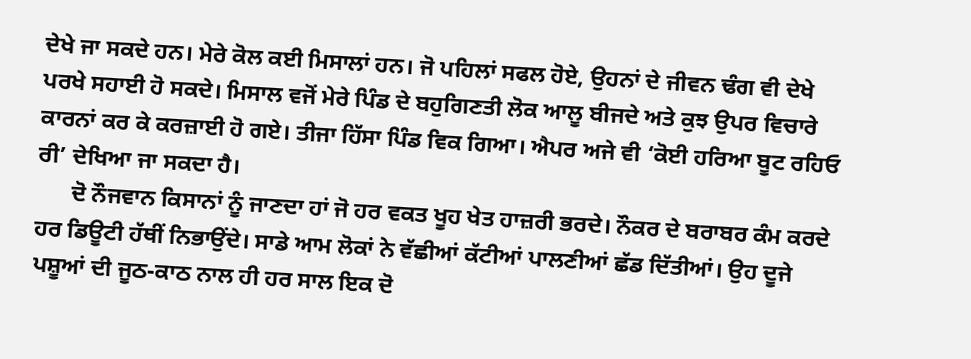ਦੇਖੇ ਜਾ ਸਕਦੇ ਹਨ। ਮੇਰੇ ਕੋਲ ਕਈ ਮਿਸਾਲਾਂ ਹਨ। ਜੋ ਪਹਿਲਾਂ ਸਫਲ ਹੋਏ, ਉਹਨਾਂ ਦੇ ਜੀਵਨ ਢੰਗ ਵੀ ਦੇਖੇ ਪਰਖੇ ਸਹਾਈ ਹੋ ਸਕਦੇ। ਮਿਸਾਲ ਵਜੋਂ ਮੇਰੇ ਪਿੰਡ ਦੇ ਬਹੁਗਿਣਤੀ ਲੋਕ ਆਲੂ ਬੀਜਦੇ ਅਤੇ ਕੁਝ ਉਪਰ ਵਿਚਾਰੇ ਕਾਰਨਾਂ ਕਰ ਕੇ ਕਰਜ਼ਾਈ ਹੋ ਗਏ। ਤੀਜਾ ਹਿੱਸਾ ਪਿੰਡ ਵਿਕ ਗਿਆ। ਐਪਰ ਅਜੇ ਵੀ ‘ਕੋਈ ਹਰਿਆ ਬੂਟ ਰਹਿਓ ਰੀ’ ਦੇਖਿਆ ਜਾ ਸਕਦਾ ਹੈ।
      ਦੋ ਨੌਜਵਾਨ ਕਿਸਾਨਾਂ ਨੂੰ ਜਾਣਦਾ ਹਾਂ ਜੋ ਹਰ ਵਕਤ ਖੂਹ ਖੇਤ ਹਾਜ਼ਰੀ ਭਰਦੇ। ਨੌਕਰ ਦੇ ਬਰਾਬਰ ਕੰਮ ਕਰਦੇ ਹਰ ਡਿਊਟੀ ਹੱਥੀਂ ਨਿਭਾਉਂਦੇ। ਸਾਡੇ ਆਮ ਲੋਕਾਂ ਨੇ ਵੱਛੀਆਂ ਕੱਟੀਆਂ ਪਾਲਣੀਆਂ ਛੱਡ ਦਿੱਤੀਆਂ। ਉਹ ਦੂਜੇ ਪਸ਼ੂਆਂ ਦੀ ਜੂਠ-ਕਾਠ ਨਾਲ ਹੀ ਹਰ ਸਾਲ ਇਕ ਦੋ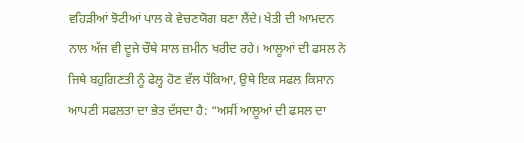ਵਹਿੜੀਆਂ ਝੋਟੀਆਂ ਪਾਲ ਕੇ ਵੇਚਣਯੋਗ ਬਣਾ ਲੈਂਦੇ। ਖੇਤੀ ਦੀ ਆਮਦਨ ਨਾਲ ਅੱਜ ਵੀ ਦੂਜੇ ਚੌਥੇ ਸਾਲ ਜ਼ਮੀਨ ਖਰੀਦ ਰਹੇ। ਆਲੂਆਂ ਦੀ ਫਸਲ ਨੇ ਜਿਥੇ ਬਹੁਗਿਣਤੀ ਨੂੰ ਫੇਲ੍ਹ ਹੋਣ ਵੱਲ ਧੱਕਿਆ, ਉਥੇ ਇਕ ਸਫਲ ਕਿਸਾਨ ਆਪਣੀ ਸਫਲਤਾ ਦਾ ਭੇਤ ਦੱਸਦਾ ਹੈ: “ਅਸੀਂ ਆਲੂਆਂ ਦੀ ਫਸਲ ਦਾ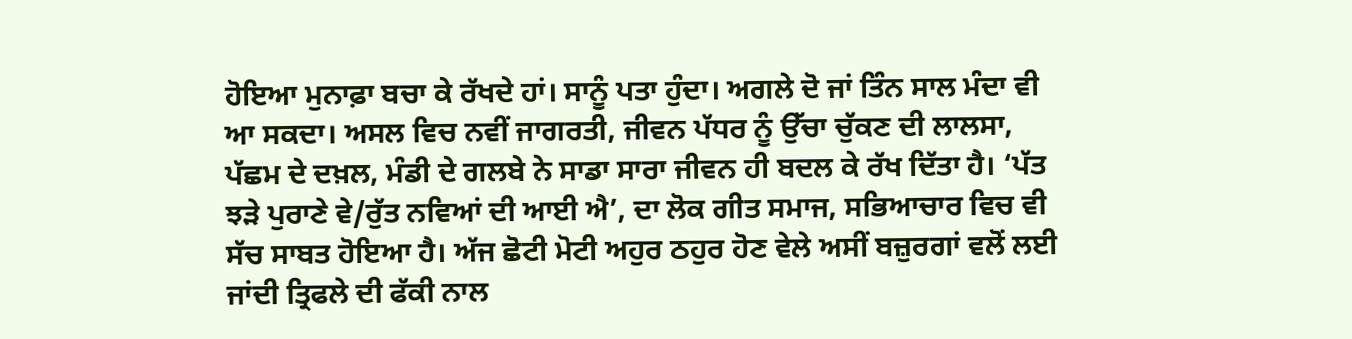ਹੋਇਆ ਮੁਨਾਫ਼ਾ ਬਚਾ ਕੇ ਰੱਖਦੇ ਹਾਂ। ਸਾਨੂੰ ਪਤਾ ਹੁੰਦਾ। ਅਗਲੇ ਦੋ ਜਾਂ ਤਿੰਨ ਸਾਲ ਮੰਦਾ ਵੀ ਆ ਸਕਦਾ। ਅਸਲ ਵਿਚ ਨਵੀਂ ਜਾਗਰਤੀ, ਜੀਵਨ ਪੱਧਰ ਨੂੰ ਉੱਚਾ ਚੁੱਕਣ ਦੀ ਲਾਲਸਾ, ਪੱਛਮ ਦੇ ਦਖ਼ਲ, ਮੰਡੀ ਦੇ ਗਲਬੇ ਨੇ ਸਾਡਾ ਸਾਰਾ ਜੀਵਨ ਹੀ ਬਦਲ ਕੇ ਰੱਖ ਦਿੱਤਾ ਹੈ। ‘ਪੱਤ ਝੜੇ ਪੁਰਾਣੇ ਵੇ/ਰੁੱਤ ਨਵਿਆਂ ਦੀ ਆਈ ਐ’, ਦਾ ਲੋਕ ਗੀਤ ਸਮਾਜ, ਸਭਿਆਚਾਰ ਵਿਚ ਵੀ ਸੱਚ ਸਾਬਤ ਹੋਇਆ ਹੈ। ਅੱਜ ਛੋਟੀ ਮੋਟੀ ਅਹੁਰ ਠਹੁਰ ਹੋਣ ਵੇਲੇ ਅਸੀਂ ਬਜ਼ੁਰਗਾਂ ਵਲੋਂ ਲਈ ਜਾਂਦੀ ਤ੍ਰਿਫਲੇ ਦੀ ਫੱਕੀ ਨਾਲ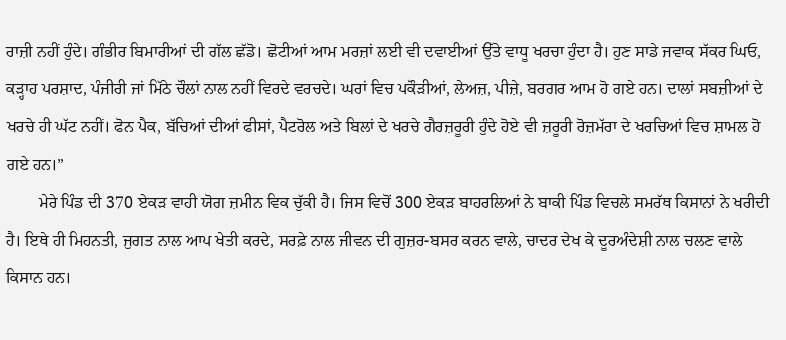ਰਾਜ਼ੀ ਨਹੀਂ ਹੁੰਦੇ। ਗੰਭੀਰ ਬਿਮਾਰੀਆਂ ਦੀ ਗੱਲ ਛੱਡੋ। ਛੋਟੀਆਂ ਆਮ ਮਰਜ਼ਾਂ ਲਈ ਵੀ ਦਵਾਈਆਂ ਉੱਤੇ ਵਾਧੂ ਖਰਚਾ ਹੁੰਦਾ ਹੈ। ਹੁਣ ਸਾਡੇ ਜਵਾਕ ਸੱਕਰ ਘਿਓ, ਕੜ੍ਹਾਹ ਪਰਸ਼ਾਦ, ਪੰਜੀਰੀ ਜਾਂ ਮਿੱਠੇ ਚੌਲਾਂ ਨਾਲ ਨਹੀਂ ਵਿਰਦੇ ਵਰਚਦੇ। ਘਰਾਂ ਵਿਚ ਪਕੌੜੀਆਂ, ਲੇਅਜ਼, ਪੀਜ਼ੇ, ਬਰਗਰ ਆਮ ਹੋ ਗਏ ਹਨ। ਦਾਲਾਂ ਸਬਜ਼ੀਆਂ ਦੇ ਖਰਚੇ ਹੀ ਘੱਟ ਨਹੀਂ। ਫੋਨ ਪੈਕ, ਬੱਚਿਆਂ ਦੀਆਂ ਫੀਸਾਂ, ਪੈਟਰੋਲ ਅਤੇ ਬਿਲਾਂ ਦੇ ਖਰਚੇ ਗੈਰਜ਼ਰੂਰੀ ਹੁੰਦੇ ਹੋਏ ਵੀ ਜ਼ਰੂਰੀ ਰੋਜ਼ਮੱਰਾ ਦੇ ਖਰਚਿਆਂ ਵਿਚ ਸ਼ਾਮਲ ਹੋ ਗਏ ਹਨ।”
        ਮੇਰੇ ਪਿੰਡ ਦੀ 370 ਏਕੜ ਵਾਹੀ ਯੋਗ ਜ਼ਮੀਨ ਵਿਕ ਚੁੱਕੀ ਹੈ। ਜਿਸ ਵਿਚੋਂ 300 ਏਕੜ ਬਾਹਰਲਿਆਂ ਨੇ ਬਾਕੀ ਪਿੰਡ ਵਿਚਲੇ ਸਮਰੱਥ ਕਿਸਾਨਾਂ ਨੇ ਖਰੀਦੀ ਹੈ। ਇਥੇ ਹੀ ਮਿਹਨਤੀ, ਜੁਗਤ ਨਾਲ ਆਪ ਖੇਤੀ ਕਰਦੇ, ਸਰਫ਼ੇ ਨਾਲ ਜੀਵਨ ਦੀ ਗੁਜ਼ਰ-ਬਸਰ ਕਰਨ ਵਾਲੇ, ਚਾਦਰ ਦੇਖ ਕੇ ਦੂਰਅੰਦੇਸ਼ੀ ਨਾਲ ਚਲਣ ਵਾਲੇ ਕਿਸਾਨ ਹਨ।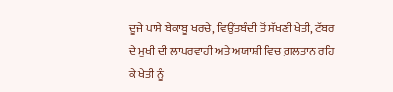ਦੂਜੇ ਪਾਸੇ ਬੇਕਾਬੂ ਖਰਚੇ, ਵਿਉਂਤਬੰਦੀ ਤੋਂ ਸੱਖਣੀ ਖੇਤੀ, ਟੱਬਰ ਦੇ ਮੁਖੀ ਦੀ ਲਾਪਰਵਾਹੀ ਅਤੇ ਅਯਾਸ਼ੀ ਵਿਚ ਗ਼ਲਤਾਨ ਰਹਿ ਕੇ ਖੇਤੀ ਨੂੰ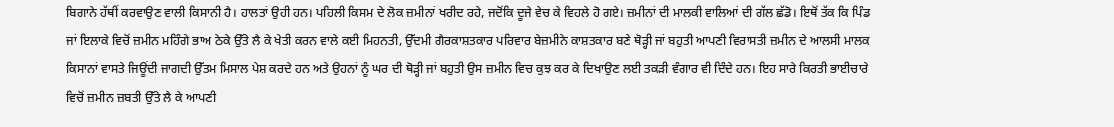ਬਿਗਾਨੇ ਹੱਥੀਂ ਕਰਵਾਉਣ ਵਾਲੀ ਕਿਸਾਨੀ ਹੈ। ਹਾਲਤਾਂ ਉਹੀ ਹਨ। ਪਹਿਲੀ ਕਿਸਮ ਦੇ ਲੋਕ ਜ਼ਮੀਨਾਂ ਖਰੀਦ ਰਹੇ, ਜਦੋਂਕਿ ਦੂਜੇ ਵੇਚ ਕੇ ਵਿਹਲੇ ਹੋ ਗਏ। ਜ਼ਮੀਨਾਂ ਦੀ ਮਾਲਕੀ ਵਾਲਿਆਂ ਦੀ ਗੱਲ ਛੱਡੋ। ਇਥੋਂ ਤੱਕ ਕਿ ਪਿੰਡ ਜਾਂ ਇਲਾਕੇ ਵਿਚੋਂ ਜ਼ਮੀਨ ਮਹਿੰਗੇ ਭਾਅ ਠੇਕੇ ਉੱਤੇ ਲੈ ਕੇ ਖੇਤੀ ਕਰਨ ਵਾਲੇ ਕਈ ਮਿਹਨਤੀ, ਉੱਦਮੀ ਗੈਰਕਾਸ਼ਤਕਾਰ ਪਰਿਵਾਰ ਬੇਜ਼ਮੀਨੇ ਕਾਸ਼ਤਕਾਰ ਬਣੇ ਥੋੜ੍ਹੀ ਜਾਂ ਬਹੁਤੀ ਆਪਣੀ ਵਿਰਾਸਤੀ ਜ਼ਮੀਨ ਦੇ ਆਲਸੀ ਮਾਲਕ ਕਿਸਾਨਾਂ ਵਾਸਤੇ ਜਿਊਂਦੀ ਜਾਗਦੀ ਉੱਤਮ ਮਿਸਾਲ ਪੇਸ਼ ਕਰਦੇ ਹਨ ਅਤੇ ਉਹਨਾਂ ਨੂੰ ਘਰ ਦੀ ਥੋੜ੍ਹੀ ਜਾਂ ਬਹੁਤੀ ਉਸ ਜ਼ਮੀਨ ਵਿਚ ਕੁਝ ਕਰ ਕੇ ਦਿਖਾਉਣ ਲਈ ਤਕੜੀ ਵੰਗਾਰ ਵੀ ਦਿੰਦੇ ਹਨ। ਇਹ ਸਾਰੇ ਕਿਰਤੀ ਭਾਈਚਾਰੇ ਵਿਚੋਂ ਜ਼ਮੀਨ ਜ਼ਬਤੀ ਉੱਤੇ ਲੈ ਕੇ ਆਪਣੀ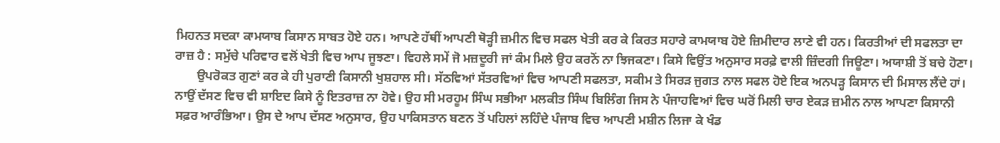ਮਿਹਨਤ ਸਦਕਾ ਕਾਮਯਾਬ ਕਿਸਾਨ ਸਾਬਤ ਹੋਏ ਹਨ। ਆਪਣੇ ਹੱਥੀਂ ਆਪਣੀ ਥੋੜ੍ਹੀ ਜ਼ਮੀਨ ਵਿਚ ਸਫਲ ਖੇਤੀ ਕਰ ਕੇ ਕਿਰਤ ਸਹਾਰੇ ਕਾਮਯਾਬ ਹੋਏ ਜ਼ਿਮੀਦਾਰ ਲਾਣੇ ਵੀ ਹਨ। ਕਿਰਤੀਆਂ ਦੀ ਸਫਲਤਾ ਦਾ ਰਾਜ਼ ਹੈ : ਸਮੁੱਚੇ ਪਰਿਵਾਰ ਵਲੋਂ ਖੇਤੀ ਵਿਚ ਆਪ ਜੂਝਣਾ। ਵਿਹਲੇ ਸਮੇਂ ਜੋ ਮਜ਼ਦੂਰੀ ਜਾਂ ਕੰਮ ਮਿਲੇ ਉਹ ਕਰਨੋਂ ਨਾ ਝਿਜਕਣਾ। ਕਿਸੇ ਵਿਉਂਤ ਅਨੁਸਾਰ ਸਰਫ਼ੇ ਵਾਲੀ ਜ਼ਿੰਦਗੀ ਜਿਊਣਾ। ਅਯਾਸ਼ੀ ਤੋਂ ਬਚੇ ਹੋਣਾ।
       ਉਪਰੋਕਤ ਗੁਣਾਂ ਕਰ ਕੇ ਹੀ ਪੁਰਾਣੀ ਕਿਸਾਨੀ ਖੁਸ਼ਹਾਲ ਸੀ। ਸੱਠਵਿਆਂ ਸੱਤਰਵਿਆਂ ਵਿਚ ਆਪਣੀ ਸਫਲਤਾ, ਸਕੀਮ ਤੇ ਸਿਰੜ ਜੁਗਤ ਨਾਲ ਸਫਲ ਹੋਏ ਇਕ ਅਨਪੜ੍ਹ ਕਿਸਾਨ ਦੀ ਮਿਸਾਲ ਲੈਂਦੇ ਹਾਂ। ਨਾਉਂ ਦੱਸਣ ਵਿਚ ਵੀ ਸ਼ਾਇਦ ਕਿਸੇ ਨੂੰ ਇਤਰਾਜ਼ ਨਾ ਹੋਵੇ। ਉਹ ਸੀ ਮਰਹੂਮ ਸਿੰਘ ਸਭੀਆ ਮਲਕੀਤ ਸਿੰਘ ਬਿਲਿੰਗ ਜਿਸ ਨੇ ਪੰਜਾਹਵਿਆਂ ਵਿਚ ਘਰੋਂ ਮਿਲੀ ਚਾਰ ਏਕੜ ਜ਼ਮੀਨ ਨਾਲ ਆਪਣਾ ਕਿਸਾਨੀ ਸਫ਼ਰ ਆਰੰਭਿਆ। ਉਸ ਦੇ ਆਪ ਦੱਸਣ ਅਨੁਸਾਰ, ਉਹ ਪਾਕਿਸਤਾਨ ਬਣਨ ਤੋਂ ਪਹਿਲਾਂ ਲਹਿੰਦੇ ਪੰਜਾਬ ਵਿਚ ਆਪਣੀ ਮਸ਼ੀਨ ਲਿਜਾ ਕੇ ਖੰਡ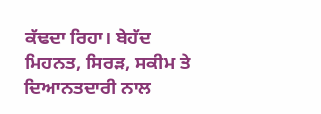ਕੱਢਦਾ ਰਿਹਾ। ਬੇਹੱਦ ਮਿਹਨਤ, ਸਿਰੜ, ਸਕੀਮ ਤੇ ਦਿਆਨਤਦਾਰੀ ਨਾਲ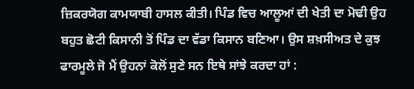ਜ਼ਿਕਰਯੋਗ ਕਾਮਯਾਬੀ ਹਾਸਲ ਕੀਤੀ। ਪਿੰਡ ਵਿਚ ਆਲੂਆਂ ਦੀ ਖੇਤੀ ਦਾ ਮੋਢੀ ਉਹ ਬਹੁਤ ਛੋਟੀ ਕਿਸਾਨੀ ਤੋਂ ਪਿੰਡ ਦਾ ਵੱਡਾ ਕਿਸਾਨ ਬਣਿਆ। ਉਸ ਸ਼ਖ਼ਸੀਅਤ ਦੇ ਕੁਝ ਫਾਰਮੂਲੇ ਜੋ ਮੈਂ ਉਹਨਾਂ ਕੋਲੋਂ ਸੁਣੇ ਸਨ ਇਥੇ ਸਾਂਝੇ ਕਰਦਾ ਹਾਂ :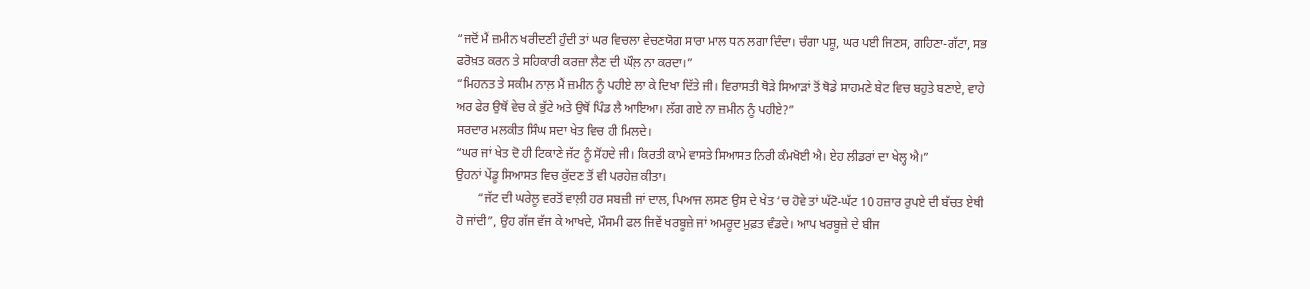“ਜਦੋਂ ਮੈਂ ਜ਼ਮੀਨ ਖਰੀਦਣੀ ਹੁੰਦੀ ਤਾਂ ਘਰ ਵਿਚਲਾ ਵੇਚਣਯੋਗ ਸਾਰਾ ਮਾਲ ਧਨ ਲਗਾ ਦਿੰਦਾ। ਚੰਗਾ ਪਸ਼ੂ, ਘਰ ਪਈ ਜਿਣਸ, ਗਹਿਣਾ-ਗੱਟਾ, ਸਭ ਫਰੋਖ਼ਤ ਕਰਨ ਤੇ ਸਹਿਕਾਰੀ ਕਰਜ਼ਾ ਲੈਣ ਦੀ ਘੌਲ਼ ਨਾ ਕਰਦਾ।”
“ਮਿਹਨਤ ਤੇ ਸਕੀਮ ਨਾਲ਼ ਮੈਂ ਜ਼ਮੀਨ ਨੂੰ ਪਹੀਏ ਲਾ ਕੇ ਦਿਖਾ ਦਿੱਤੇ ਜੀ। ਵਿਰਾਸਤੀ ਥੋੜੇ ਸਿਆੜਾਂ ਤੋਂ ਥੋਡੇ ਸਾਹਮਣੇ ਬੇਟ ਵਿਚ ਬਹੁਤੇ ਬਣਾਏ, ਵਾਹੇ ਅਰ ਫੇਰ ਉਥੋਂ ਵੇਚ ਕੇ ਭੁੱਟੇ ਅਤੇ ਉਥੋਂ ਪਿੰਡ ਲੈ ਆਇਆ। ਲੱਗ ਗਏ ਨਾ ਜ਼ਮੀਨ ਨੂੰ ਪਹੀਏ?”
ਸਰਦਾਰ ਮਲਕੀਤ ਸਿੰਘ ਸਦਾ ਖੇਤ ਵਿਚ ਹੀ ਮਿਲਦੇ।
“ਘਰ ਜਾਂ ਖੇਤ ਦੋ ਹੀ ਟਿਕਾਣੇ ਜੱਟ ਨੂੰ ਸੋਂਹਦੇ ਜੀ। ਕਿਰਤੀ ਕਾਮੇ ਵਾਸਤੇ ਸਿਆਸਤ ਨਿਰੀ ਕੰਮਖੋਈ ਐ। ਏਹ ਲੀਡਰਾਂ ਦਾ ਖੇਲ੍ਹ ਐ।”
ਉਹਨਾਂ ਪੇਂਡੂ ਸਿਆਸਤ ਵਿਚ ਕੁੱਦਣ ਤੋਂ ਵੀ ਪਰਹੇਜ਼ ਕੀਤਾ।
       “ਜੱਟ ਦੀ ਘਰੇਲੂ ਵਰਤੋਂ ਵਾਲ਼ੀ ਹਰ ਸਬਜ਼ੀ ਜਾਂ ਦਾਲ, ਪਿਆਜ ਲਸਣ ਉਸ ਦੇ ਖੇਤ ‘ਚ ਹੋਵੇ ਤਾਂ ਘੱਟੋ-ਘੱਟ 10 ਹਜ਼ਾਰ ਰੁਪਏ ਦੀ ਬੱਚਤ ਏਥੀ ਹੋ ਜਾਂਦੀ”, ਉਹ ਗੱਜ ਵੱਜ ਕੇ ਆਖਦੇ, ਮੌਸਮੀ ਫਲ ਜਿਵੇਂ ਖਰਬੂਜ਼ੇ ਜਾਂ ਅਮਰੂਦ ਮੁਫ਼ਤ ਵੰਡਦੇ। ਆਪ ਖਰਬੂਜ਼ੇ ਦੇ ਬੀਜ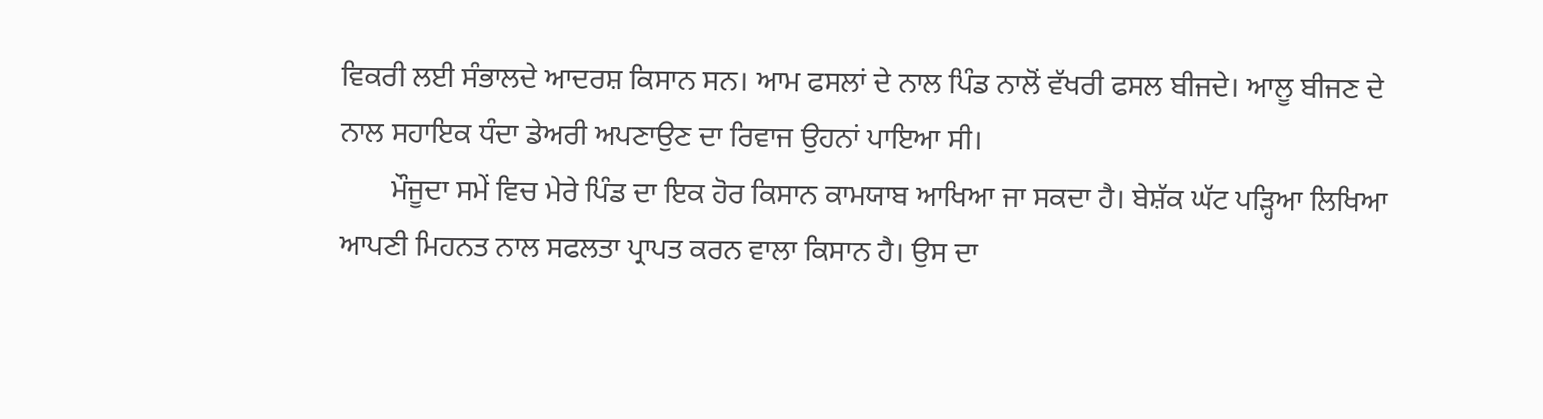ਵਿਕਰੀ ਲਈ ਸੰਭਾਲਦੇ ਆਦਰਸ਼ ਕਿਸਾਨ ਸਨ। ਆਮ ਫਸਲਾਂ ਦੇ ਨਾਲ ਪਿੰਡ ਨਾਲੋਂ ਵੱਖਰੀ ਫਸਲ ਬੀਜਦੇ। ਆਲੂ ਬੀਜਣ ਦੇ ਨਾਲ ਸਹਾਇਕ ਧੰਦਾ ਡੇਅਰੀ ਅਪਣਾਉਣ ਦਾ ਰਿਵਾਜ ਉਹਨਾਂ ਪਾਇਆ ਸੀ।
       ਮੌਜੂਦਾ ਸਮੇਂ ਵਿਚ ਮੇਰੇ ਪਿੰਡ ਦਾ ਇਕ ਹੋਰ ਕਿਸਾਨ ਕਾਮਯਾਬ ਆਖਿਆ ਜਾ ਸਕਦਾ ਹੈ। ਬੇਸ਼ੱਕ ਘੱਟ ਪੜ੍ਹਿਆ ਲਿਖਿਆ ਆਪਣੀ ਮਿਹਨਤ ਨਾਲ ਸਫਲਤਾ ਪ੍ਰਾਪਤ ਕਰਨ ਵਾਲਾ ਕਿਸਾਨ ਹੈ। ਉਸ ਦਾ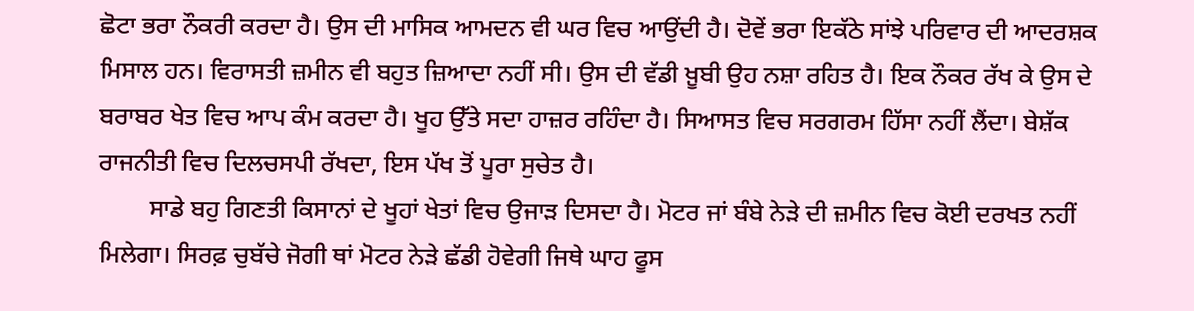ਛੋਟਾ ਭਰਾ ਨੌਕਰੀ ਕਰਦਾ ਹੈ। ਉਸ ਦੀ ਮਾਸਿਕ ਆਮਦਨ ਵੀ ਘਰ ਵਿਚ ਆਉਂਦੀ ਹੈ। ਦੋਵੇਂ ਭਰਾ ਇਕੱਠੇ ਸਾਂਝੇ ਪਰਿਵਾਰ ਦੀ ਆਦਰਸ਼ਕ ਮਿਸਾਲ ਹਨ। ਵਿਰਾਸਤੀ ਜ਼ਮੀਨ ਵੀ ਬਹੁਤ ਜ਼ਿਆਦਾ ਨਹੀਂ ਸੀ। ਉਸ ਦੀ ਵੱਡੀ ਖ਼ੂਬੀ ਉਹ ਨਸ਼ਾ ਰਹਿਤ ਹੈ। ਇਕ ਨੌਕਰ ਰੱਖ ਕੇ ਉਸ ਦੇ ਬਰਾਬਰ ਖੇਤ ਵਿਚ ਆਪ ਕੰਮ ਕਰਦਾ ਹੈ। ਖੂਹ ਉੱਤੇ ਸਦਾ ਹਾਜ਼ਰ ਰਹਿੰਦਾ ਹੈ। ਸਿਆਸਤ ਵਿਚ ਸਰਗਰਮ ਹਿੱਸਾ ਨਹੀਂ ਲੈਂਦਾ। ਬੇਸ਼ੱਕ ਰਾਜਨੀਤੀ ਵਿਚ ਦਿਲਚਸਪੀ ਰੱਖਦਾ, ਇਸ ਪੱਖ ਤੋਂ ਪੂਰਾ ਸੁਚੇਤ ਹੈ।
        ਸਾਡੇ ਬਹੁ ਗਿਣਤੀ ਕਿਸਾਨਾਂ ਦੇ ਖੂਹਾਂ ਖੇਤਾਂ ਵਿਚ ਉਜਾੜ ਦਿਸਦਾ ਹੈ। ਮੋਟਰ ਜਾਂ ਬੰਬੇ ਨੇੜੇ ਦੀ ਜ਼ਮੀਨ ਵਿਚ ਕੋਈ ਦਰਖਤ ਨਹੀਂ ਮਿਲੇਗਾ। ਸਿਰਫ਼ ਚੁਬੱਚੇ ਜੋਗੀ ਥਾਂ ਮੋਟਰ ਨੇੜੇ ਛੱਡੀ ਹੋਵੇਗੀ ਜਿਥੇ ਘਾਹ ਫੂਸ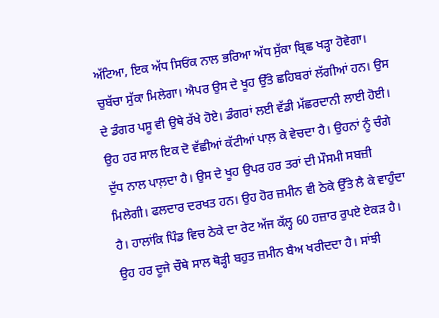ਅੱਟਿਆ, ਇਕ ਅੱਧ ਸਿਓਂਕ ਨਾਲ ਭਰਿਆ ਅੱਧ ਸੁੱਕਾ ਬ੍ਰਿਛ ਖੜ੍ਹਾ ਹੋਵੇਗਾ। ਚੁਬੱਚਾ ਸੁੱਕਾ ਮਿਲੇਗਾ। ਐਪਰ ਉਸ ਦੇ ਖੂਹ ਉੱਤੇ ਛਹਿਬਰਾਂ ਲੱਗੀਆਂ ਹਨ। ਉਸ ਦੇ ਡੰਗਰ ਪਸੂ ਵੀ ਉਥੇ ਰੱਖੇ ਹੋਏ। ਡੰਗਰਾਂ ਲਈ ਵੱਡੀ ਮੱਛਰਦਾਨੀ ਲਾਈ ਹੋਈ। ਉਹ ਹਰ ਸਾਲ ਇਕ ਦੋ ਵੱਛੀਆਂ ਕੱਟੀਆਂ ਪਾਲ਼ ਕੇ ਵੇਚਦਾ ਹੈ। ਉਹਨਾਂ ਨੂੰ ਚੰਗੇ ਦੁੱਧ ਨਾਲ ਪਾਲ਼ਦਾ ਹੈ। ਉਸ ਦੇ ਖੂਹ ਉਪਰ ਹਰ ਤਰਾਂ ਦੀ ਮੌਸਮੀ ਸਬਜ਼ੀ ਮਿਲੇਗੀ। ਫਲਦਾਰ ਦਰਖਤ ਹਨ। ਉਹ ਹੋਰ ਜ਼ਮੀਨ ਵੀ ਠੇਕੇ ਉੱਤੇ ਲੈ ਕੇ ਵਾਹੁੰਦਾ ਹੈ। ਹਾਲਾਂਕਿ ਪਿੰਡ ਵਿਚ ਠੇਕੇ ਦਾ ਰੇਟ ਅੱਜ ਕੱਲ੍ਹ 60 ਹਜ਼ਾਰ ਰੁਪਏ ਏਕੜ ਹੈ। ਉਹ ਹਰ ਦੂਜੇ ਚੌਥੇ ਸਾਲ ਥੋੜ੍ਹੀ ਬਹੁਤ ਜ਼ਮੀਨ ਬੈਅ ਖਰੀਦਦਾ ਹੈ। ਸਾਂਝੀ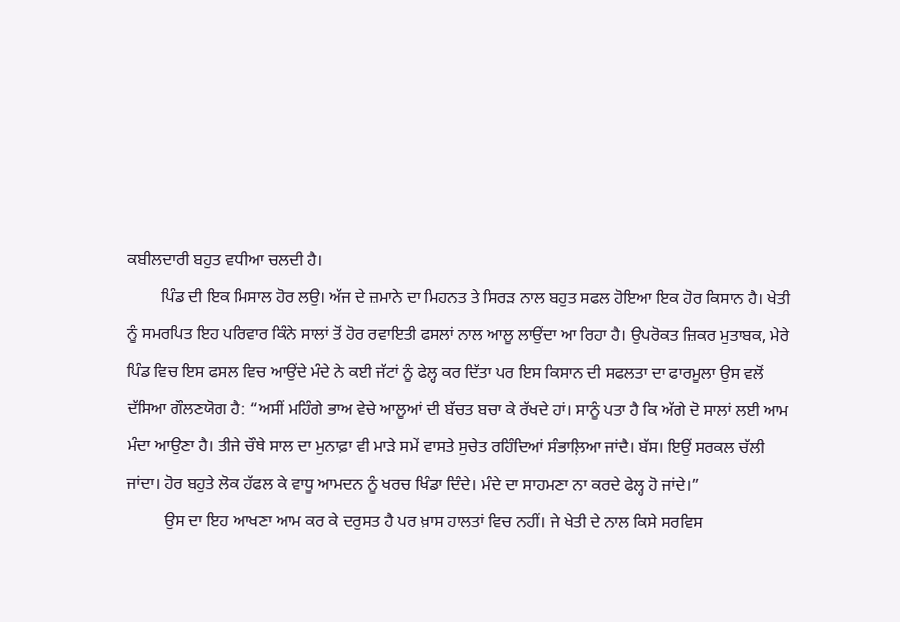ਕਬੀਲਦਾਰੀ ਬਹੁਤ ਵਧੀਆ ਚਲਦੀ ਹੈ।
        ਪਿੰਡ ਦੀ ਇਕ ਮਿਸਾਲ ਹੋਰ ਲਉ। ਅੱਜ ਦੇ ਜ਼ਮਾਨੇ ਦਾ ਮਿਹਨਤ ਤੇ ਸਿਰੜ ਨਾਲ ਬਹੁਤ ਸਫਲ ਹੋਇਆ ਇਕ ਹੋਰ ਕਿਸਾਨ ਹੈ। ਖੇਤੀ ਨੂੰ ਸਮਰਪਿਤ ਇਹ ਪਰਿਵਾਰ ਕਿੰਨੇ ਸਾਲਾਂ ਤੋਂ ਹੋਰ ਰਵਾਇਤੀ ਫਸਲਾਂ ਨਾਲ ਆਲੂ ਲਾਉਂਦਾ ਆ ਰਿਹਾ ਹੈ। ਉਪਰੋਕਤ ਜ਼ਿਕਰ ਮੁਤਾਬਕ, ਮੇਰੇ ਪਿੰਡ ਵਿਚ ਇਸ ਫਸਲ ਵਿਚ ਆਉਂਦੇ ਮੰਦੇ ਨੇ ਕਈ ਜੱਟਾਂ ਨੂੰ ਫੇਲ੍ਹ ਕਰ ਦਿੱਤਾ ਪਰ ਇਸ ਕਿਸਾਨ ਦੀ ਸਫਲਤਾ ਦਾ ਫਾਰਮੂਲਾ ਉਸ ਵਲੋਂ ਦੱਸਿਆ ਗੌਲਣਯੋਗ ਹੈ: “ਅਸੀਂ ਮਹਿੰਗੇ ਭਾਅ ਵੇਚੇ ਆਲੂਆਂ ਦੀ ਬੱਚਤ ਬਚਾ ਕੇ ਰੱਖਦੇ ਹਾਂ। ਸਾਨੂੰ ਪਤਾ ਹੈ ਕਿ ਅੱਗੇ ਦੋ ਸਾਲਾਂ ਲਈ ਆਮ ਮੰਦਾ ਆਉਣਾ ਹੈ। ਤੀਜੇ ਚੌਥੇ ਸਾਲ ਦਾ ਮੁਨਾਫ਼ਾ ਵੀ ਮਾੜੇ ਸਮੇਂ ਵਾਸਤੇ ਸੁਚੇਤ ਰਹਿੰਦਿਆਂ ਸੰਭਾਲ਼ਿਆ ਜਾਂਦੈ। ਬੱਸ। ਇਉਂ ਸਰਕਲ ਚੱਲੀ ਜਾਂਦਾ। ਹੋਰ ਬਹੁਤੇ ਲੋਕ ਹੱਫਲ ਕੇ ਵਾਧੂ ਆਮਦਨ ਨੂੰ ਖਰਚ ਖਿੰਡਾ ਦਿੰਦੇ। ਮੰਦੇ ਦਾ ਸਾਹਮਣਾ ਨਾ ਕਰਦੇ ਫੇਲ੍ਹ ਹੋ ਜਾਂਦੇ।”
         ਉਸ ਦਾ ਇਹ ਆਖਣਾ ਆਮ ਕਰ ਕੇ ਦਰੁਸਤ ਹੈ ਪਰ ਖ਼ਾਸ ਹਾਲਤਾਂ ਵਿਚ ਨਹੀਂ। ਜੇ ਖੇਤੀ ਦੇ ਨਾਲ ਕਿਸੇ ਸਰਵਿਸ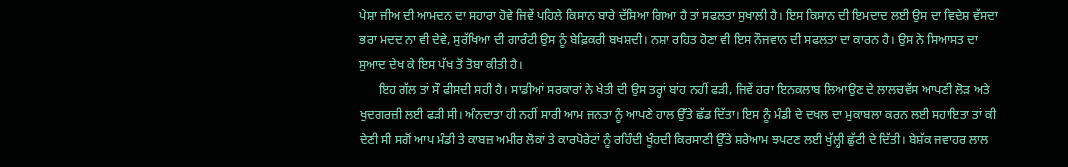ਪੇਸ਼ਾ ਜੀਅ ਦੀ ਆਮਦਨ ਦਾ ਸਹਾਰਾ ਹੋਵੇ ਜਿਵੇਂ ਪਹਿਲੇ ਕਿਸਾਨ ਬਾਰੇ ਦੱਸਿਆ ਗਿਆ ਹੈ ਤਾਂ ਸਫਲਤਾ ਸੁਖਾਲੀ ਹੈ। ਇਸ ਕਿਸਾਨ ਦੀ ਇਮਦਾਦ ਲਈ ਉਸ ਦਾ ਵਿਦੇਸ਼ ਵੱਸਦਾ ਭਰਾ ਮਦਦ ਨਾ ਵੀ ਦੇਵੇ, ਸੁਰੱਖਿਆ ਦੀ ਗਾਰੰਟੀ ਉਸ ਨੂੰ ਬੇਫ਼ਿਕਰੀ ਬਖਸ਼ਦੀ। ਨਸ਼ਾ ਰਹਿਤ ਹੋਣਾ ਵੀ ਇਸ ਨੌਜਵਾਨ ਦੀ ਸਫਲਤਾ ਦਾ ਕਾਰਨ ਹੈ। ਉਸ ਨੇ ਸਿਆਸਤ ਦਾ ਸੁਆਦ ਦੇਖ ਕੇ ਇਸ ਪੱਖ ਤੋਂ ਤੋਬਾ ਕੀਤੀ ਹੈ।
      ਇਹ ਗੱਲ ਤਾਂ ਸੌ ਫੀਸਦੀ ਸਹੀ ਹੈ। ਸਾਡੀਆਂ ਸਰਕਾਰਾਂ ਨੇ ਖੇਤੀ ਦੀ ਉਸ ਤਰ੍ਹਾਂ ਬਾਂਹ ਨਹੀਂ ਫੜੀ, ਜਿਵੇਂ ਹਰਾ ਇਨਕਲਾਬ ਲਿਆਉਣ ਦੇ ਲਾਲਚਵੱਸ ਆਪਣੀ ਲੋੜ ਅਤੇ ਖੁਦਗਰਜ਼ੀ ਲਈ ਫੜੀ ਸੀ। ਅੰਨਦਾਤਾ ਹੀ ਨਹੀਂ ਸਾਰੀ ਆਮ ਜਨਤਾ ਨੂੰ ਆਪਣੇ ਹਾਲ ਉੱਤੇ ਛੱਡ ਦਿੱਤਾ। ਇਸ ਨੂੰ ਮੰਡੀ ਦੇ ਦਖਲ ਦਾ ਮੁਕਾਬਲਾ ਕਰਨ ਲਈ ਸਹਾਇਤਾ ਤਾਂ ਕੀ ਦੇਣੀ ਸੀ ਸਗੋਂ ਆਪ ਮੰਡੀ ਤੇ ਕਾਬਜ਼ ਅਮੀਰ ਲੋਕਾਂ ਤੇ ਕਾਰਪੋਰੇਟਾਂ ਨੂੰ ਰਹਿੰਦੀ ਖੂੰਹਦੀ ਕਿਰਸਾਣੀ ਉੱਤੇ ਸ਼ਰੇਆਮ ਝਪਟਣ ਲਈ ਖੁੱਲ੍ਹੀ ਛੁੱਟੀ ਦੇ ਦਿੱਤੀ। ਬੇਸ਼ੱਕ ਜਵਾਹਰ ਲਾਲ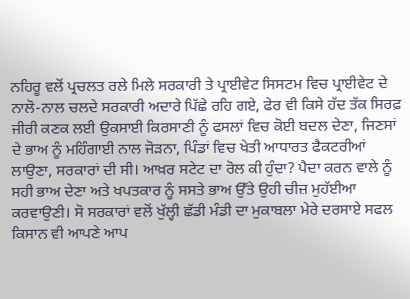ਨਹਿਰੂ ਵਲੋਂ ਪ੍ਰਚਲਤ ਰਲੇ ਮਿਲੇ ਸਰਕਾਰੀ ਤੇ ਪ੍ਰਾਈਵੇਟ ਸਿਸਟਮ ਵਿਚ ਪ੍ਰਾਈਵੇਟ ਦੇ ਨਾਲੋ-ਨਾਲ ਚਲਦੇ ਸਰਕਾਰੀ ਅਦਾਰੇ ਪਿੱਛੇ ਰਹਿ ਗਏ, ਫੇਰ ਵੀ ਕਿਸੇ ਹੱਦ ਤੱਕ ਸਿਰਫ਼ ਜੀਰੀ ਕਣਕ ਲਈ ਉਕਸਾਈ ਕਿਰਸਾਣੀ ਨੂੰ ਫਸਲਾਂ ਵਿਚ ਕੋਈ ਬਦਲ ਦੇਣਾ, ਜਿਣਸਾਂ ਦੇ ਭਾਅ ਨੂੰ ਮਹਿੰਗਾਈ ਨਾਲ ਜੋੜਨਾ, ਪਿੰਡਾਂ ਵਿਚ ਖੇਤੀ ਆਧਾਰਤ ਫੈਕਟਰੀਆਂ ਲਾਉਣਾ, ਸਰਕਾਰਾਂ ਦੀ ਸੀ। ਆਖ਼ਰ ਸਟੇਟ ਦਾ ਰੋਲ ਕੀ ਹੁੰਦਾ? ਪੈਦਾ ਕਰਨ ਵਾਲੇ ਨੂੰ ਸਹੀ ਭਾਅ ਦੇਣਾ ਅਤੇ ਖਪਤਕਾਰ ਨੂੰ ਸਸਤੇ ਭਾਅ ਉੱਤੇ ਉਹੀ ਚੀਜ਼ ਮੁਹੱਈਆ ਕਰਵਾਉਣੀ। ਸੋ ਸਰਕਾਰਾਂ ਵਲੋਂ ਖੁੱਲ੍ਹੀ ਛੱਡੀ ਮੰਡੀ ਦਾ ਮੁਕਾਬਲਾ ਮੇਰੇ ਦਰਸਾਏ ਸਫਲ ਕਿਸਾਨ ਵੀ ਆਪਣੇ ਆਪ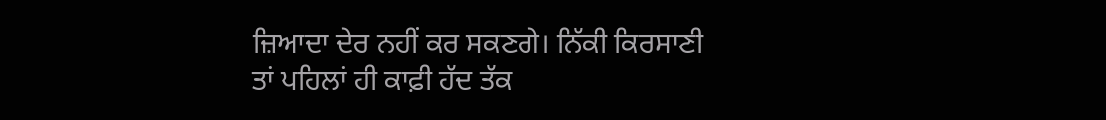ਜ਼ਿਆਦਾ ਦੇਰ ਨਹੀਂ ਕਰ ਸਕਣਗੇ। ਨਿੱਕੀ ਕਿਰਸਾਣੀ ਤਾਂ ਪਹਿਲਾਂ ਹੀ ਕਾਫ਼ੀ ਹੱਦ ਤੱਕ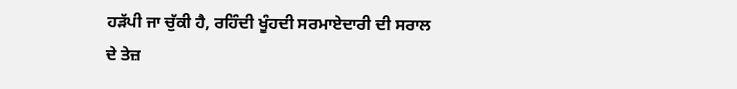ਹੜੱਪੀ ਜਾ ਚੁੱਕੀ ਹੈ, ਰਹਿੰਦੀ ਖੂੰਹਦੀ ਸਰਮਾਏਦਾਰੀ ਦੀ ਸਰਾਲ ਦੇ ਤੇਜ਼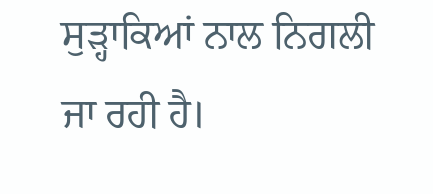ਸੁੜ੍ਹਾਕਿਆਂ ਨਾਲ ਨਿਗਲੀ ਜਾ ਰਹੀ ਹੈ।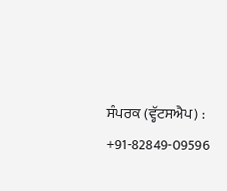ਸੰਪਰਕ (ਵ੍ਹੱਟਸਐਪ) : +91-82849-09596